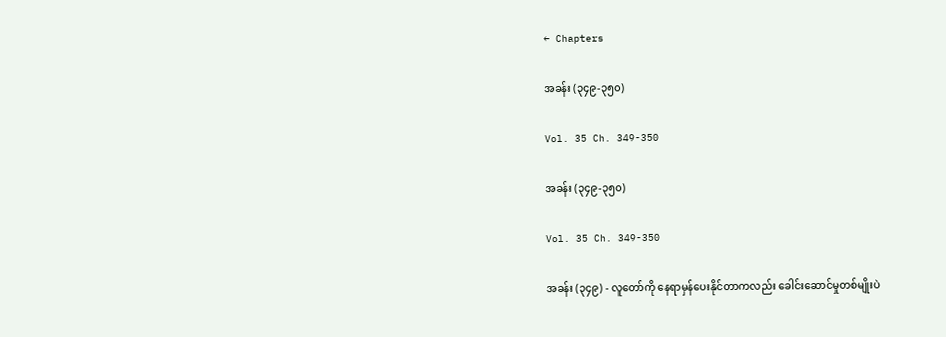← Chapters

အခန်း (၃၄၉-၃၅၀)

Vol. 35 Ch. 349-350

အခန်း (၃၄၉-၃၅၀)

Vol. 35 Ch. 349-350

အခန်း (၃၄၉) - လူတော်ကို နေရာမှန်ပေးနိုင်တာကလည်း ခေါင်းဆောင်မှုတစ်မျိုးပဲ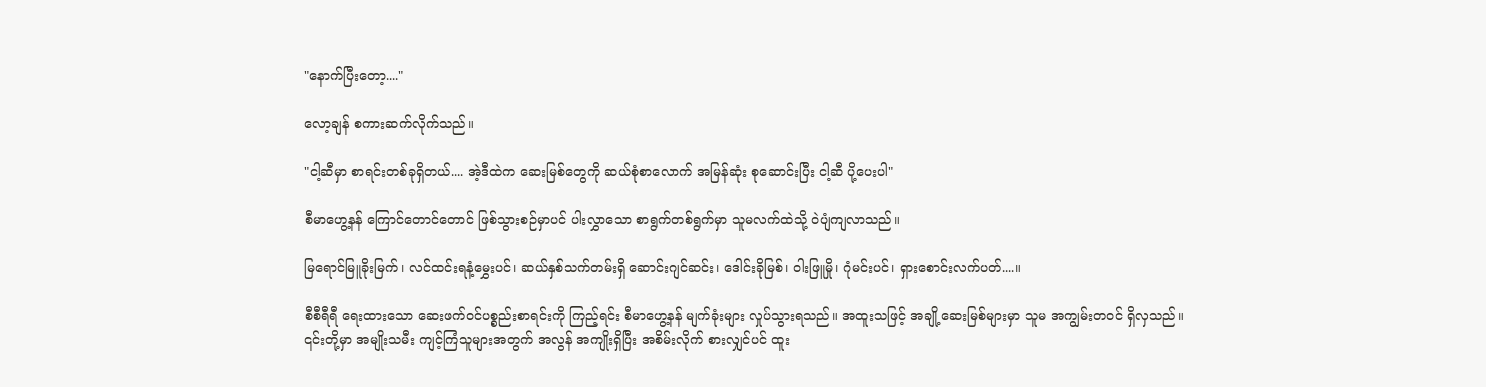"နောက်ပြီးတော့...."

လော့ချန် စကားဆက်လိုက်သည်။

"ငါ့ဆီမှာ စာရင်းတစ်ခုရှိတယ်.... အဲ့ဒီထဲက ဆေးမြစ်တွေကို ဆယ်စုံစာလောက် အမြန်ဆုံး စုဆောင်းပြီး ငါ့ဆီ ပို့ပေးပါ"

စီမာဟွေ့နန် ကြောင်တောင်တောင် ဖြစ်သွားစဉ်မှာပင် ပါးလွှာသော စာရွက်တစ်ရွက်မှာ သူမလက်ထဲသို့ ဝဲပျံကျလာသည်။

မြရောင်မြူခိုးမြက်၊ လင်ထင်းရနံ့မွှေးပင်၊ ဆယ်နှစ်သက်တမ်းရှိ ဆောင်းဂျင်ဆင်း၊ ဒေါင်းခိုမြစ်၊ ဝါးဖြူမှို၊ ဂုံမင်းပင်၊ ရှားစောင်းလက်ပတ်....။

စီစီရီရီ ရေးထားသော ဆေးဖက်ဝင်ပစ္စည်းစာရင်းကို ကြည့်ရင်း စီမာဟွေ့နန် မျက်ခုံးများ လှုပ်သွားရသည်။ အထူးသဖြင့် အချို့ဆေးမြစ်များမှာ သူမ အကျွမ်းတဝင် ရှိလှသည်။ ၎င်းတို့မှာ အမျိုးသမီး ကျင့်ကြံသူများအတွက် အလွန် အကျိုးရှိပြီး အစိမ်းလိုက် စားလျှင်ပင် ထူး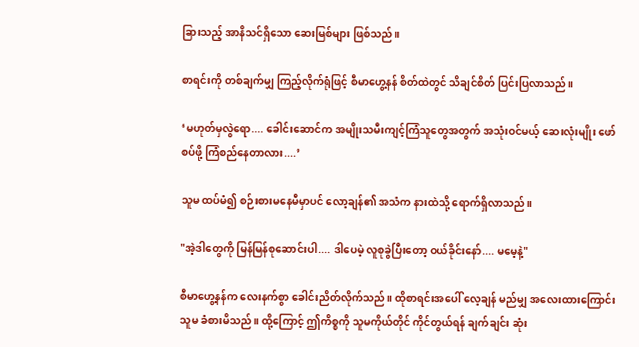ခြားသည့် အာနိသင်ရှိသော ဆေးမြစ်များ ဖြစ်သည်။

စာရင်းကို တစ်ချက်မျှ ကြည့်လိုက်ရုံဖြင့် စီမာဟွေ့နန် စိတ်ထဲတွင် သိချင်စိတ် ပြင်းပြလာသည်။

‘မဟုတ်မှလွဲရော.... ခေါင်းဆောင်က အမျိုးသမီးကျင့်ကြံသူတွေအတွက် အသုံးဝင်မယ့် ဆေးလုံးမျိုး ဖော်စပ်ဖို့ ကြံစည်နေတာလား....’

သူမ ထပ်မံ၍ စဉ်းစားမနေမီမှာပင် လော့ချန်၏ အသံက နားထဲသို့ ရောက်ရှိလာသည်။

"အဲ့ဒါတွေကို မြန်မြန်စုဆောင်းပါ.... ဒါပေမဲ့ လူစုခွဲပြီးတော့ ဝယ်ခိုင်းနော်.... မမေ့နဲ့"

စီမာဟွေ့နန်က လေးနက်စွာ ခေါင်းညိတ်လိုက်သည်။ ထိုစာရင်းအပေါ် လေ့ချန် မည်မျှ အလေးထားကြောင်း သူမ ခံစားမိသည်။ ထို့ကြောင့် ဤကိစ္စကို သူမကိုယ်တိုင် ကိုင်တွယ်ရန် ချက်ချင်း ဆုံး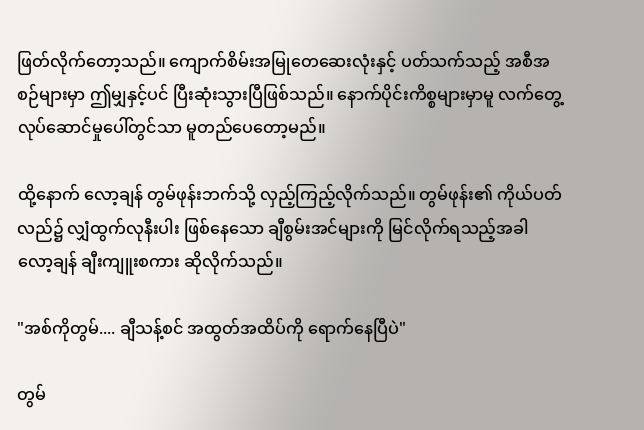ဖြတ်လိုက်တော့သည်။ ကျောက်စိမ်းအမြုတေဆေးလုံးနှင့် ပတ်သက်သည့် အစီအစဉ်များမှာ ဤမျှနှင့်ပင် ပြီးဆုံးသွားပြီဖြစ်သည်။ နောက်ပိုင်းကိစ္စများမှာမူ လက်တွေ့လုပ်ဆောင်မှုပေါ်တွင်သာ မူတည်ပေတော့မည်။

ထို့နောက် လော့ချန် တွမ်ဖုန်းဘက်သို့ လှည့်ကြည့်လိုက်သည်။ တွမ်ဖုန်း၏ ကိုယ်ပတ်လည်၌ လျှံထွက်လုနီးပါး ဖြစ်နေသော ချီစွမ်းအင်များကို မြင်လိုက်ရသည့်အခါ လော့ချန် ချီးကျူးစကား ဆိုလိုက်သည်။

"အစ်ကိုတွမ်.... ချီသန့်စင် အထွတ်အထိပ်ကို ရောက်နေပြီပဲ"

တွမ်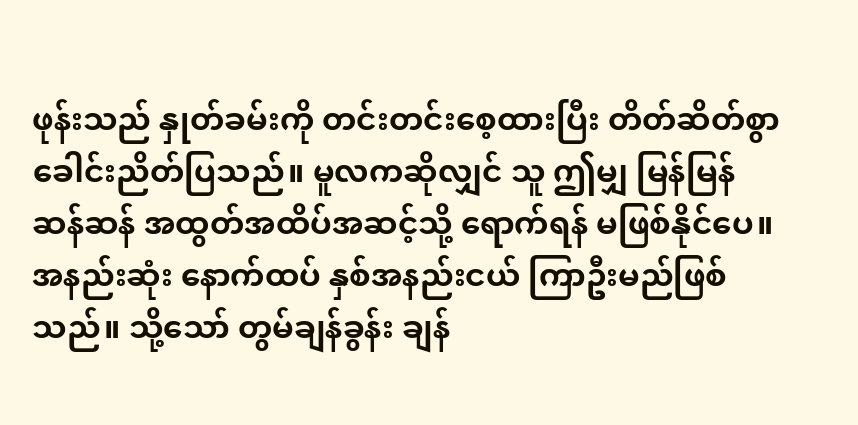ဖုန်းသည် နှုတ်ခမ်းကို တင်းတင်းစေ့ထားပြီး တိတ်ဆိတ်စွာ ခေါင်းညိတ်ပြသည်။ မူလကဆိုလျှင် သူ ဤမျှ မြန်မြန်ဆန်ဆန် အထွတ်အထိပ်အဆင့်သို့ ရောက်ရန် မဖြစ်နိုင်ပေ။ အနည်းဆုံး နောက်ထပ် နှစ်အနည်းငယ် ကြာဦးမည်ဖြစ်သည်။ သို့သော် တွမ်ချန်ခွန်း ချန်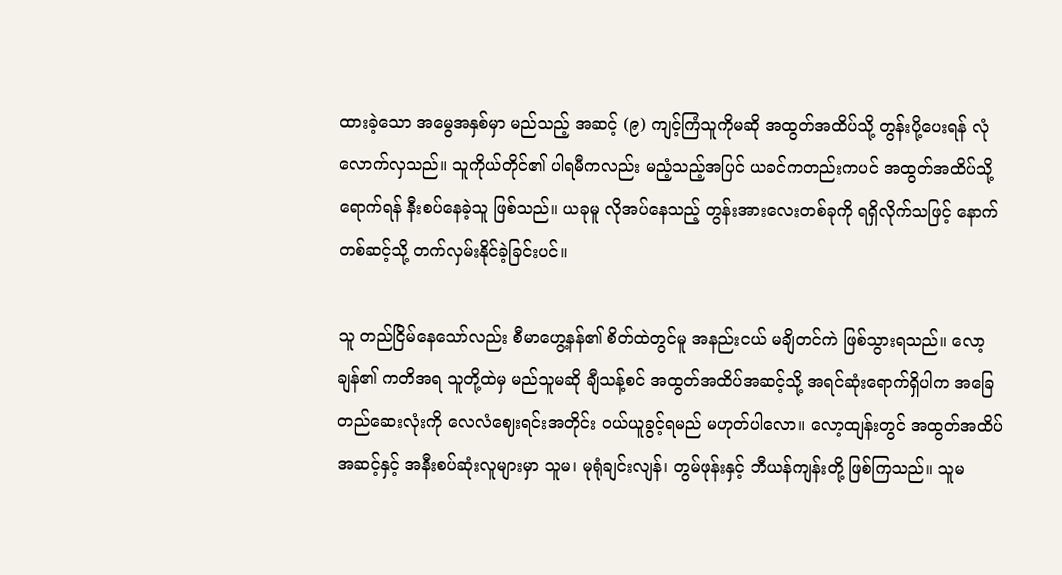ထားခဲ့သော အမွေအနှစ်မှာ မည်သည့် အဆင့် (၉) ကျင့်ကြံသူကိုမဆို အထွတ်အထိပ်သို့ တွန်းပို့ပေးရန် လုံလောက်လှသည်။ သူကိုယ်တိုင်၏ ပါရမီကလည်း မညံ့သည့်အပြင် ယခင်ကတည်းကပင် အထွတ်အထိပ်သို့ ရောက်ရန် နီးစပ်နေခဲ့သူ ဖြစ်သည်။ ယခုမူ လိုအပ်နေသည့် တွန်းအားလေးတစ်ခုကို ရရှိလိုက်သဖြင့် နောက်တစ်ဆင့်သို့ တက်လှမ်းနိုင်ခဲ့ခြင်းပင်။

သူ တည်ငြိမ်နေသော်လည်း စီမာဟွေ့နန်၏ စိတ်ထဲတွင်မူ အနည်းငယ် မချိတင်ကဲ ဖြစ်သွားရသည်။ လော့ချန်၏ ကတိအရ သူတို့ထဲမှ မည်သူမဆို ချီသန့်စင် အထွတ်အထိပ်အဆင့်သို့ အရင်ဆုံးရောက်ရှိပါက အခြေတည်ဆေးလုံးကို လေလံဈေးရင်းအတိုင်း ဝယ်ယူခွင့်ရမည် မဟုတ်ပါလော။ လော့ထျန်းတွင် အထွတ်အထိပ်အဆင့်နှင့် အနီးစပ်ဆုံးလူများမှာ သူမ၊ မုရုံချင်းလျန်၊ တွမ်ဖုန်းနှင့် ဘီယန်ကျန်းတို့ ဖြစ်ကြသည်။ သူမ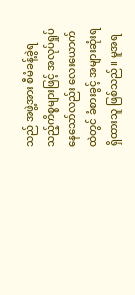သည် အဖွဲ့အား စီမံခန့်ခွဲရသည့်ကိစ္စများဖြင့် အလုပ်ရှုပ်နေသော်လည်း လေးယောက်ထဲတွင် ခံစားခွင့် အများဆုံးရရှိထားသူ ဖြစ်သည်။ မူအရ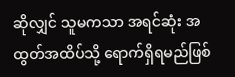ဆိုလျှင် သူမကသာ အရင်ဆုံး အထွတ်အထိပ်သို့ ရောက်ရှိရမည်ဖြစ်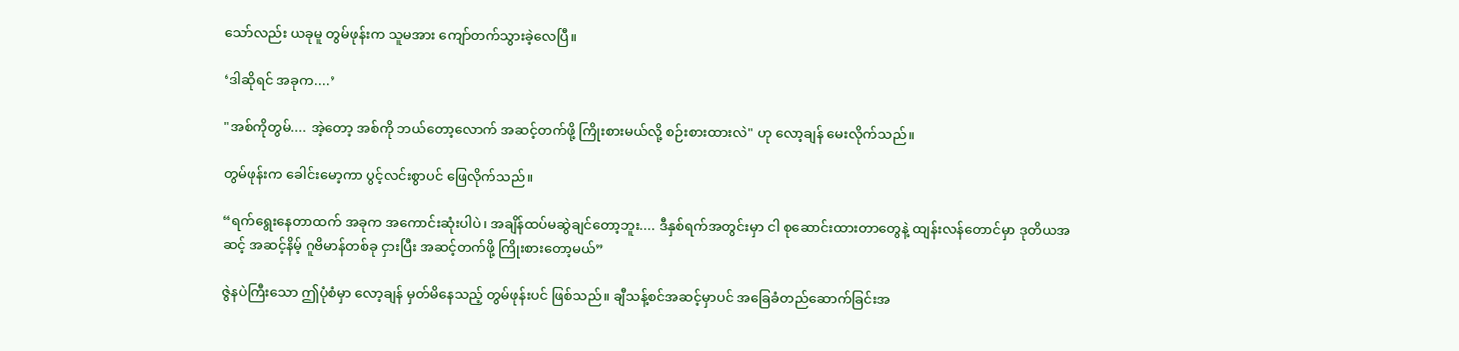သော်လည်း ယခုမူ တွမ်ဖုန်းက သူမအား ကျော်တက်သွားခဲ့လေပြီ။

‘ဒါဆိုရင် အခုက....’

"အစ်ကိုတွမ်.... အဲ့တော့ အစ်ကို ဘယ်တော့လောက် အဆင့်တက်ဖို့ ကြိုးစားမယ်လို့ စဉ်းစားထားလဲ" ဟု လော့ချန် မေးလိုက်သည်။

တွမ်ဖုန်းက ခေါင်းမော့ကာ ပွင့်လင်းစွာပင် ဖြေလိုက်သည်။

“ရက်ရွေးနေတာထက် အခုက အကောင်းဆုံးပါပဲ၊ အချိန်ထပ်မဆွဲချင်တော့ဘူး.... ဒီနှစ်ရက်အတွင်းမှာ ငါ စုဆောင်းထားတာတွေနဲ့ ထျန်းလန်တောင်မှာ ဒုတိယအဆင့် အဆင့်နိမ့် ဂူဗိမာန်တစ်ခု ငှားပြီး အဆင့်တက်ဖို့ ကြိုးစားတော့မယ်”

ဇွဲနပဲကြီးသော ဤပုံစံမှာ လော့ချန် မှတ်မိနေသည့် တွမ်ဖုန်းပင် ဖြစ်သည်။ ချီသန့်စင်အဆင့်မှာပင် အခြေခံတည်ဆောက်ခြင်းအ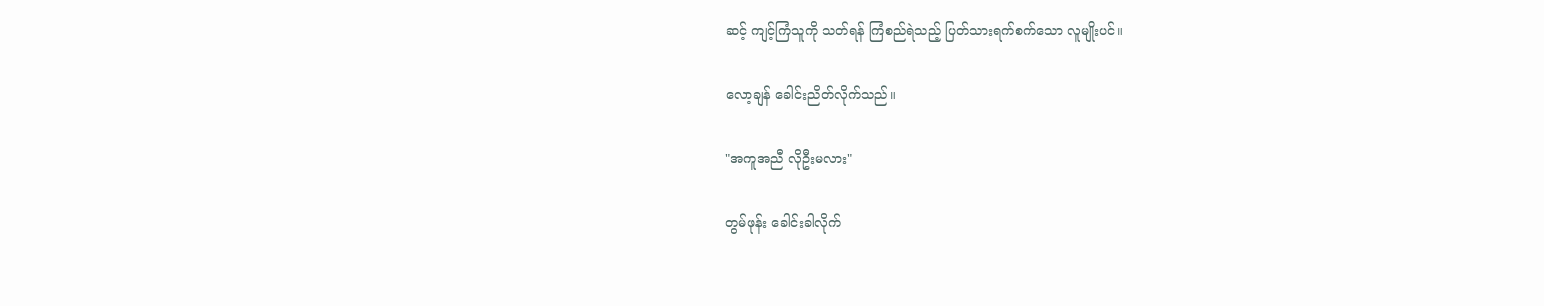ဆင့် ကျင့်ကြံသူကို သတ်ရန် ကြံစည်ရဲသည့် ပြတ်သားရက်စက်သော လူမျိုးပင်။

လော့ချန် ခေါင်းညိတ်လိုက်သည်။

"အကူအညီ လိုဦးမလား"

တွမ်ဖုန်း ခေါင်းခါလိုက်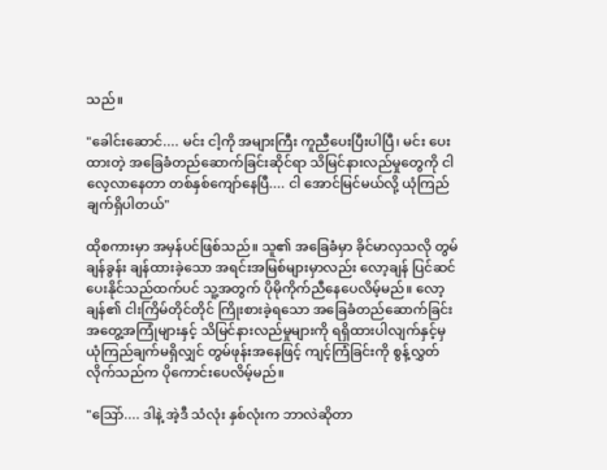သည်။

"ခေါင်းဆောင်.... မင်း ငါ့ကို အများကြီး ကူညီပေးပြီးပါပြီ၊ မင်း ပေးထားတဲ့ အခြေခံတည်ဆောက်ခြင်းဆိုင်ရာ သိမြင်နားလည်မှုတွေကို ငါ လေ့လာနေတာ တစ်နှစ်ကျော်နေပြီ.... ငါ အောင်မြင်မယ်လို့ ယုံကြည်ချက်ရှိပါတယ်"

ထိုစကားမှာ အမှန်ပင်ဖြစ်သည်။ သူ၏ အခြေခံမှာ ခိုင်မာလှသလို တွမ်ချန်ခွန်း ချန်ထားခဲ့သော အရင်းအမြစ်များမှာလည်း လော့ချန် ပြင်ဆင်ပေးနိုင်သည်ထက်ပင် သူ့အတွက် ပိုမိုကိုက်ညီနေပေလိမ့်မည်။ လော့ချန်၏ ငါးကြိမ်တိုင်တိုင် ကြိုးစားခဲ့ရသော အခြေခံတည်ဆောက်ခြင်း အတွေ့အကြုံများနှင့် သိမြင်နားလည်မှုများကို ရရှိထားပါလျက်နှင့်မှ ယုံကြည်ချက်မရှိလျှင် တွမ်ဖုန်းအနေဖြင့် ကျင့်ကြံခြင်းကို စွန့်လွှတ်လိုက်သည်က ပိုကောင်းပေလိမ့်မည်။

"ဩော်.... ဒါနဲ့ အဲ့ဒီ သံလုံး နှစ်လုံးက ဘာလဲဆိုတာ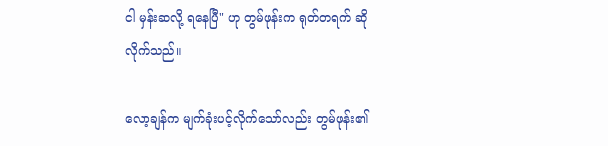ငါ မှန်းဆလို့ ရနေပြီ" ဟု တွမ်ဖုန်းက ရုတ်တရက် ဆိုလိုက်သည်။

လော့ချန်က မျက်ခုံးပင့်လိုက်သော်လည်း တွမ်ဖုန်း၏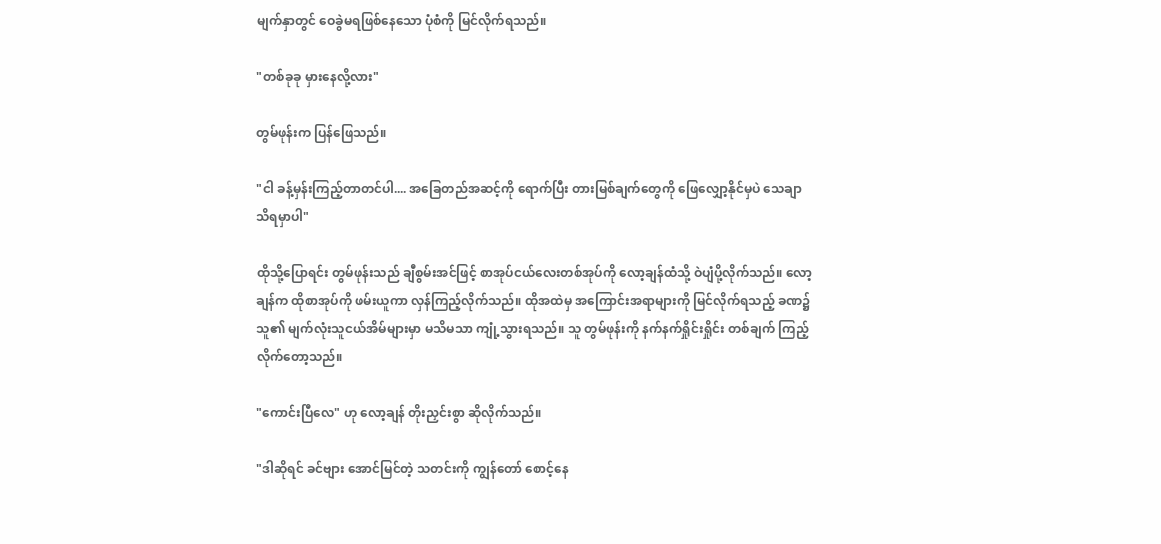မျက်နှာတွင် ဝေခွဲမရဖြစ်နေသော ပုံစံကို မြင်လိုက်ရသည်။

"တစ်ခုခု မှားနေလို့လား"

တွမ်ဖုန်းက ပြန်ဖြေသည်။

"ငါ ခန့်မှန်းကြည့်တာတင်ပါ.... အခြေတည်အဆင့်ကို ရောက်ပြီး တားမြစ်ချက်တွေကို ဖြေလျှော့နိုင်မှပဲ သေချာသိရမှာပါ"

ထိုသို့ပြောရင်း တွမ်ဖုန်းသည် ချီစွမ်းအင်ဖြင့် စာအုပ်ငယ်လေးတစ်အုပ်ကို လော့ချန်ထံသို့ ဝဲပျံပို့လိုက်သည်။ လော့ချန်က ထိုစာအုပ်ကို ဖမ်းယူကာ လှန်ကြည့်လိုက်သည်။ ထိုအထဲမှ အကြောင်းအရာများကို မြင်လိုက်ရသည့် ခဏ၌ သူ၏ မျက်လုံးသူငယ်အိမ်များမှာ မသိမသာ ကျုံ့သွားရသည်။ သူ တွမ်ဖုန်းကို နက်နက်ရှိုင်းရှိုင်း တစ်ချက် ကြည့်လိုက်တော့သည်။

"ကောင်းပြီလေ" ဟု လော့ချန် တိုးညှင်းစွာ ဆိုလိုက်သည်။

"ဒါဆိုရင် ခင်ဗျား အောင်မြင်တဲ့ သတင်းကို ကျွန်တော် စောင့်နေ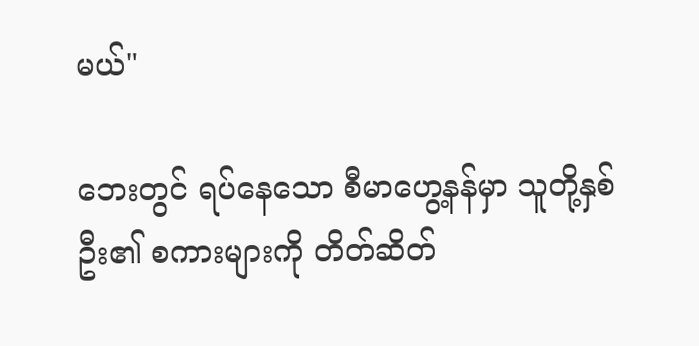မယ်"

ဘေးတွင် ရပ်နေသော စီမာဟွေ့နန်မှာ သူတို့နှစ်ဦး၏ စကားများကို တိတ်ဆိတ်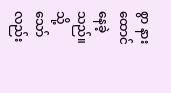စွာ နားထောင်နေခဲ့သည်။ သို့သော်လည်း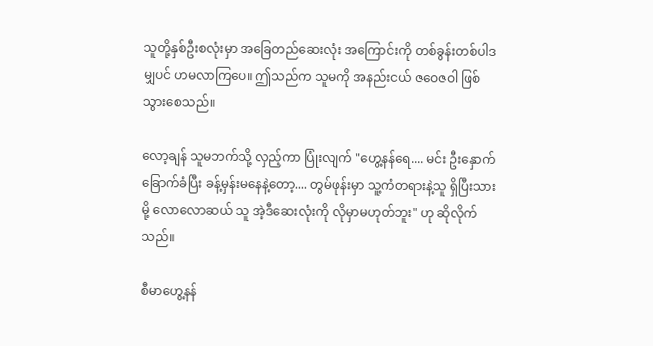သူတို့နှစ်ဦးစလုံးမှာ အခြေတည်ဆေးလုံး အကြောင်းကို တစ်ခွန်းတစ်ပါဒမျှပင် ဟမလာကြပေ။ ဤသည်က သူမကို အနည်းငယ် ဇဝေဇဝါ ဖြစ်သွားစေသည်။

လော့ချန် သူမဘက်သို့ လှည့်ကာ ပြုံးလျက် "ဟွေ့နန်ရေ.... မင်း ဦးနှောက်ခြောက်ခံပြီး ခန့်မှန်းမနေနဲ့တော့.... တွမ်ဖုန်းမှာ သူ့ကံတရားနဲ့သူ ရှိပြီးသားမို့ လောလောဆယ် သူ အဲ့ဒီဆေးလုံးကို လိုမှာမဟုတ်ဘူး" ဟု ဆိုလိုက်သည်။

စီမာဟွေ့နန်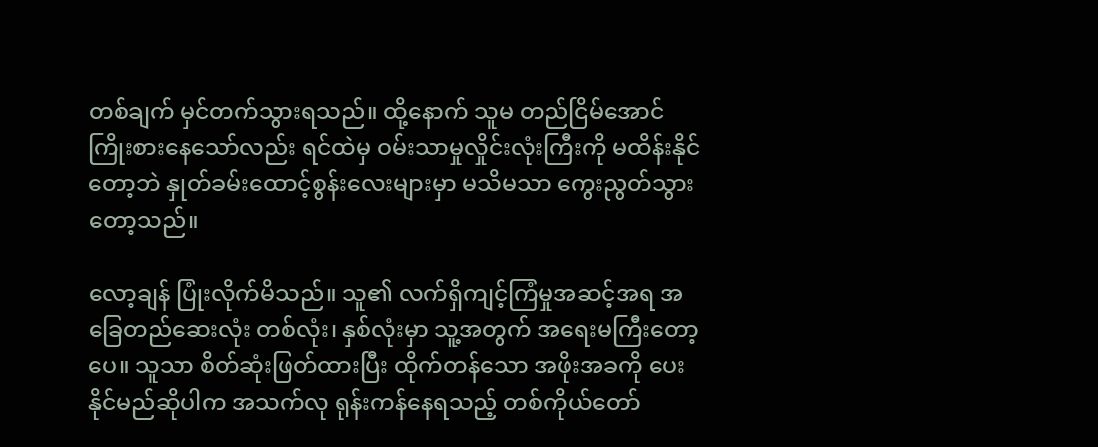တစ်ချက် မှင်တက်သွားရသည်။ ထို့နောက် သူမ တည်ငြိမ်အောင် ကြိုးစားနေသော်လည်း ရင်ထဲမှ ဝမ်းသာမှုလှိုင်းလုံးကြီးကို မထိန်းနိုင်တော့ဘဲ နှုတ်ခမ်းထောင့်စွန်းလေးများမှာ မသိမသာ ကွေးညွတ်သွားတော့သည်။

လော့ချန် ပြုံးလိုက်မိသည်။ သူ၏ လက်ရှိကျင့်ကြံမှုအဆင့်အရ အခြေတည်ဆေးလုံး တစ်လုံး၊ နှစ်လုံးမှာ သူ့အတွက် အရေးမကြီးတော့ပေ။ သူသာ စိတ်ဆုံးဖြတ်ထားပြီး ထိုက်တန်သော အဖိုးအခကို ပေးနိုင်မည်ဆိုပါက အသက်လု ရုန်းကန်နေရသည့် တစ်ကိုယ်တော်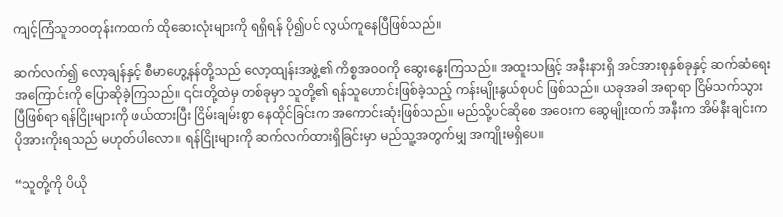ကျင့်ကြံသူဘဝတုန်းကထက် ထိုဆေးလုံးများကို ရရှိရန် ပို၍ပင် လွယ်ကူနေပြီဖြစ်သည်။

ဆက်လက်၍ လော့ချန်နှင့် စီမာဟွေ့နန်တို့သည် လော့ထျန်းအဖွဲ့၏ ကိစ္စအဝဝကို ဆွေးနွေးကြသည်။ အထူးသဖြင့် အနီးနားရှိ အင်အားစုနှစ်ခုနှင့် ဆက်ဆံရေးအကြောင်းကို ပြောဆိုခဲ့ကြသည်။ ၎င်းတို့ထဲမှ တစ်ခုမှာ သူတို့၏ ရန်သူဟောင်းဖြစ်ခဲ့သည့် ကန်းမျိုးနွယ်စုပင် ဖြစ်သည်။ ယခုအခါ အရာရာ ငြိမ်သက်သွားပြီဖြစ်ရာ ရန်ငြိုးများကို ဖယ်ထားပြီး ငြိမ်းချမ်းစွာ နေထိုင်ခြင်းက အကောင်းဆုံးဖြစ်သည်။ မည်သို့ပင်ဆိုစေ အဝေးက ဆွေမျိုးထက် အနီးက အိမ်နီးချင်းက ပိုအားကိုးရသည် မဟုတ်ပါလော။ ရန်ငြိုးများကို ဆက်လက်ထားရှိခြင်းမှာ မည်သူ့အတွက်မျှ အကျိုးမရှိပေ။

“သူတို့ကို ပိယို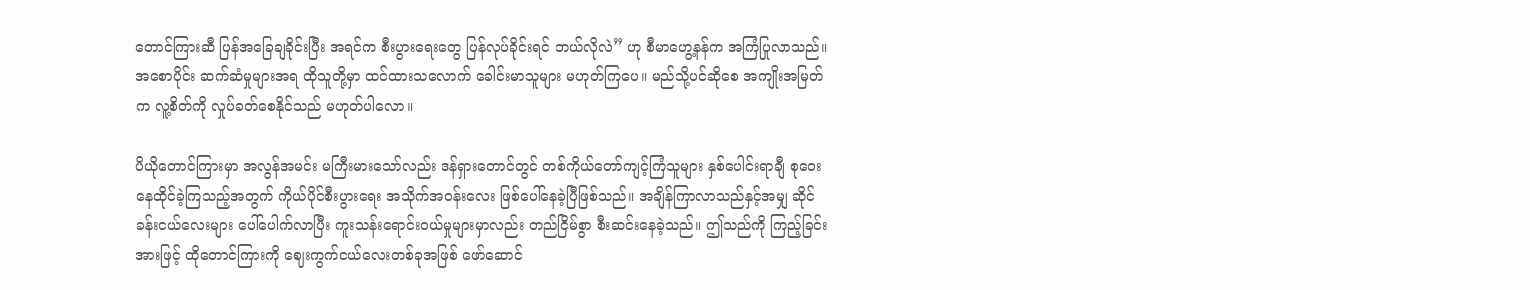တောင်ကြားဆီ ပြန်အခြေချခိုင်းပြီး အရင်က စီးပွားရေးတွေ ပြန်လုပ်ခိုင်းရင် ဘယ်လိုလဲ” ဟု စီမာဟွေ့နန်က အကြံပြုလာသည်။ အစောပိုင်း ဆက်ဆံမှုများအရ ထိုသူတို့မှာ ထင်ထားသလောက် ခေါင်းမာသူများ မဟုတ်ကြပေ။ မည်သို့ပင်ဆိုစေ အကျိုးအမြတ်က လူ့စိတ်ကို လှုပ်ခတ်စေနိုင်သည် မဟုတ်ပါလော။

ပိယိုတောင်ကြားမှာ အလွန်အမင်း မကြီးမားသော်လည်း ဒန်ရှားတောင်တွင် တစ်ကိုယ်တော်ကျင့်ကြံသူများ နှစ်ပေါင်းရာချီ စုဝေးနေထိုင်ခဲ့ကြသည့်အတွက် ကိုယ်ပိုင်စီးပွားရေး အသိုက်အဝန်းလေး ဖြစ်ပေါ်နေခဲ့ပြီဖြစ်သည်။ အချိန်ကြာလာသည်နှင့်အမျှ ဆိုင်ခန်းငယ်လေးများ ပေါ်ပေါက်လာပြီး ကူးသန်းရောင်းဝယ်မှုများမှာလည်း တည်ငြိမ်စွာ စီးဆင်းနေခဲ့သည်။ ဤသည်ကို ကြည့်ခြင်းအားဖြင့် ထိုတောင်ကြားကို ဈေးကွက်ငယ်လေးတစ်ခုအဖြစ် ဖော်ဆောင်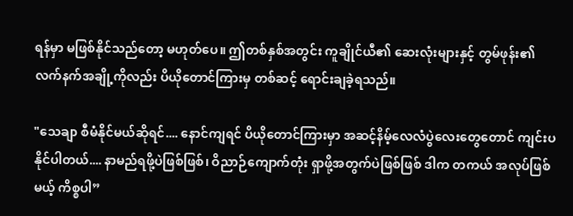ရန်မှာ မဖြစ်နိုင်သည်တော့ မဟုတ်ပေ။ ဤတစ်နှစ်အတွင်း ကူချိုင်ယီ၏ ဆေးလုံးများနှင့် တွမ်ဖုန်း၏ လက်နက်အချို့ကိုလည်း ပိယိုတောင်ကြားမှ တစ်ဆင့် ရောင်းချခဲ့ရသည်။

"သေချာ စီမံနိုင်မယ်ဆိုရင်.... နောင်ကျရင် ပိယိုတောင်ကြားမှာ အဆင့်နိမ့်လေလံပွဲလေးတွေတောင် ကျင်းပနိုင်ပါတယ်.... နာမည်ရဖို့ပဲဖြစ်ဖြစ်၊ ဝိညာဉ်ကျောက်တုံး ရှာဖို့အတွက်ပဲဖြစ်ဖြစ် ဒါက တကယ် အလုပ်ဖြစ်မယ့် ကိစ္စပါ”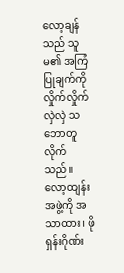လော့ချန်သည် သူမ၏ အကြံပြုချက်ကို လှိုက်လှိုက်လှဲလှဲ သဘောတူလိုက်သည်။ လော့ထျန်းအဖွဲ့ကို အသာထား၊ ဖိုရှန်းဂိုဏ်း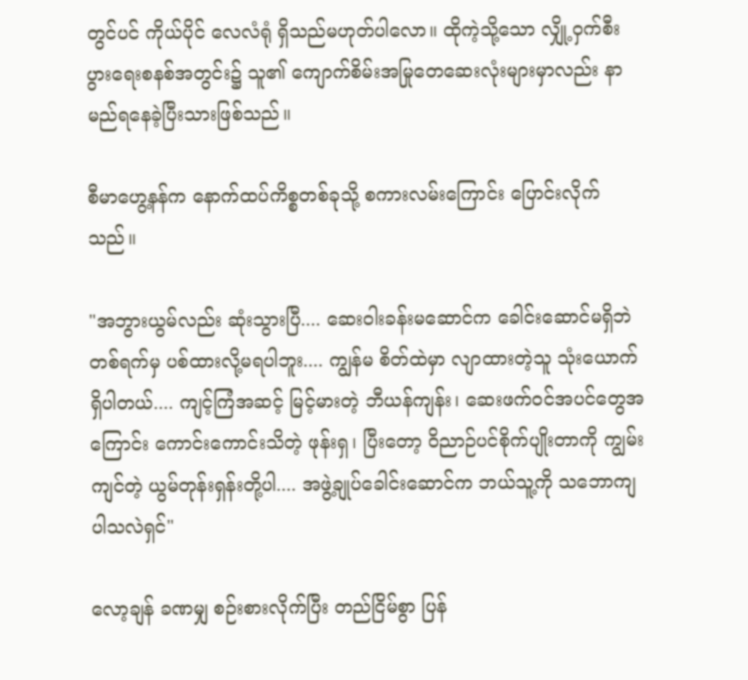တွင်ပင် ကိုယ်ပိုင် လေလံရုံ ရှိသည်မဟုတ်ပါလော။ ထိုကဲ့သို့သော လျှို့ဝှက်စီးပွားရေးစနစ်အတွင်း၌ သူ၏ ကျောက်စိမ်းအမြုတေဆေးလုံးများမှာလည်း နာမည်ရနေခဲ့ပြီးသားဖြစ်သည်။

စီမာဟွေ့နန်က နောက်ထပ်ကိစ္စတစ်ခုသို့ စကားလမ်းကြောင်း ပြောင်းလိုက်သည်။

"အဘွားယွမ်လည်း ဆုံးသွားပြီ.... ဆေးဝါးခန်းမဆောင်က ခေါင်းဆောင်မရှိဘဲ တစ်ရက်မှ ပစ်ထားလို့မရပါဘူး.... ကျွန်မ စိတ်ထဲမှာ လျာထားတဲ့သူ သုံးယောက်ရှိပါတယ်.... ကျင့်ကြံအဆင့် မြင့်မားတဲ့ ဘီယန်ကျန်း၊ ဆေးဖက်ဝင်အပင်တွေအကြောင်း ကောင်းကောင်းသိတဲ့ ဖုန်းရှ၊ ပြီးတော့ ဝိညာဉ်ပင်စိုက်ပျိုးတာကို ကျွမ်းကျင်တဲ့ ယွမ်တုန်းရှန်းတို့ပါ.... အဖွဲ့ချုပ်ခေါင်းဆောင်က ဘယ်သူ့ကို သဘောကျပါသလဲရှင်"

လော့ချန် ခဏမျှ စဉ်းစားလိုက်ပြီး တည်ငြိမ်စွာ ပြန်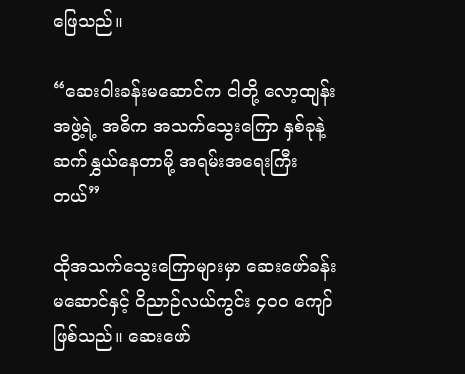ဖြေသည်။

“ဆေးဝါးခန်းမဆောင်က ငါတို့ လော့ထျန်းအဖွဲ့ရဲ့ အဓိက အသက်သွေးကြော နှစ်ခုနဲ့ ဆက်နွှယ်နေတာမို့ အရမ်းအရေးကြီးတယ်”

ထိုအသက်သွေးကြောများမှာ ဆေးဖော်ခန်းမဆောင်နှင့် ဝိညာဉ်လယ်ကွင်း ၄၀၀ ကျော် ဖြစ်သည်။ ဆေးဖော်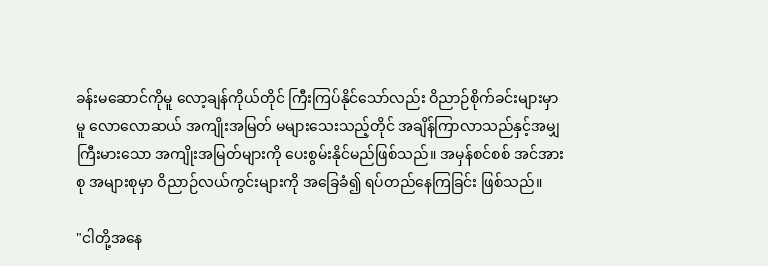ခန်းမဆောင်ကိုမူ လော့ချန်ကိုယ်တိုင် ကြီးကြပ်နိုင်သော်လည်း ဝိညာဉ်စိုက်ခင်းများမှာမူ လောလောဆယ် အကျိုးအမြတ် မများသေးသည့်တိုင် အချိန်ကြာလာသည်နှင့်အမျှ ကြီးမားသော အကျိုးအမြတ်များကို ပေးစွမ်းနိုင်မည်ဖြစ်သည်။ အမှန်စင်စစ် အင်အားစု အများစုမှာ ဝိညာဉ်လယ်ကွင်းများကို အခြေခံ၍ ရပ်တည်နေကြခြင်း ဖြစ်သည်။

"ငါတို့အနေ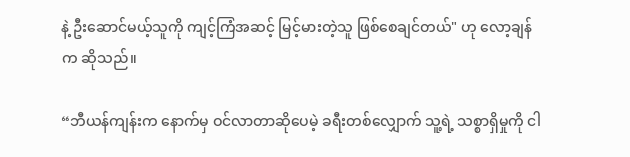နဲ့ ဦးဆောင်မယ့်သူကို ကျင့်ကြံအဆင့် မြင့်မားတဲ့သူ ဖြစ်စေချင်တယ်" ဟု လော့ချန်က ဆိုသည်။

“ဘီယန်ကျန်းက နောက်မှ ဝင်လာတာဆိုပေမဲ့ ခရီးတစ်လျှောက် သူ့ရဲ့ သစ္စာရှိမှုကို ငါ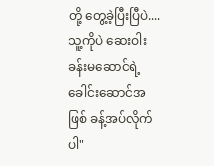တို့ တွေ့ခဲ့ပြီးပြီပဲ.... သူ့ကိုပဲ ဆေးဝါးခန်းမဆောင်ရဲ့ ခေါင်းဆောင်အဖြစ် ခန့်အပ်လိုက်ပါ"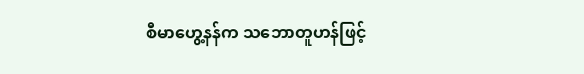စီမာဟွေ့နန်က သဘောတူဟန်ဖြင့်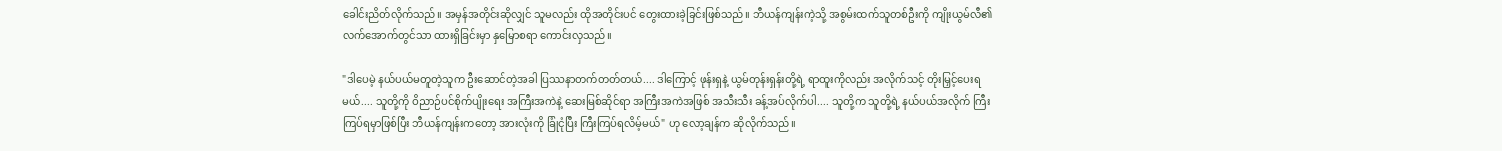ခေါင်းညိတ်လိုက်သည်။ အမှန်အတိုင်းဆိုလျှင် သူမလည်း ထိုအတိုင်းပင် တွေးထားခဲ့ခြင်းဖြစ်သည်။ ဘီယန်ကျန်းကဲ့သို့ အစွမ်းထက်သူတစ်ဦးကို ကျိုးယွမ်လီ၏ လက်အောက်တွင်သာ ထားရှိခြင်းမှာ နှမြောစရာ ကောင်းလှသည်။

"ဒါပေမဲ့ နယ်ပယ်မတူတဲ့သူက ဦးဆောင်တဲ့အခါ ပြဿနာတက်တတ်တယ်.... ဒါကြောင့် ဖုန်းရှနဲ့ ယွမ်တုန်းရှန်းတို့ရဲ့ ရာထူးကိုလည်း အလိုက်သင့် တိုးမြှင့်ပေးရမယ်.... သူတို့ကို ဝိညာဉ်ပင်စိုက်ပျိုးရေး အကြီးအကဲနဲ့ ဆေးမြစ်ဆိုင်ရာ အကြီးအကဲအဖြစ် အသီးသီး ခန့်အပ်လိုက်ပါ.... သူတို့က သူတို့ရဲ့ နယ်ပယ်အလိုက် ကြီးကြပ်ရမှာဖြစ်ပြီး ဘီယန်ကျန်းကတော့ အားလုံးကို ခြုံငုံပြီး ကြီးကြပ်ရလိမ့်မယ်" ဟု လော့ချန်က ဆိုလိုက်သည်။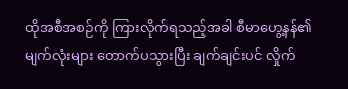ထိုအစီအစဉ်ကို ကြားလိုက်ရသည့်အခါ စီမာဟွေ့နန်၏ မျက်လုံးများ တောက်ပသွားပြီး ချက်ချင်းပင် လှိုက်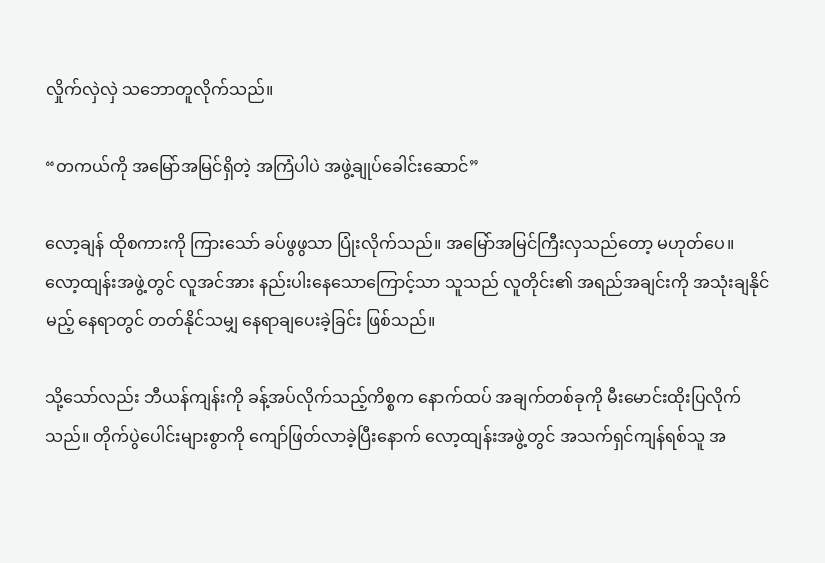လှိုက်လှဲလှဲ သဘောတူလိုက်သည်။

“တကယ်ကို အမြော်အမြင်ရှိတဲ့ အကြံပါပဲ အဖွဲ့ချုပ်ခေါင်းဆောင်”

လော့ချန် ထိုစကားကို ကြားသော် ခပ်ဖွဖွသာ ပြုံးလိုက်သည်။ အမြော်အမြင်ကြီးလှသည်တော့ မဟုတ်ပေ။ လော့ထျန်းအဖွဲ့တွင် လူအင်အား နည်းပါးနေသောကြောင့်သာ သူသည် လူတိုင်း၏ အရည်အချင်းကို အသုံးချနိုင်မည့် နေရာတွင် တတ်နိုင်သမျှ နေရာချပေးခဲ့ခြင်း ဖြစ်သည်။

သို့သော်လည်း ဘီယန်ကျန်းကို ခန့်အပ်လိုက်သည့်ကိစ္စက နောက်ထပ် အချက်တစ်ခုကို မီးမောင်းထိုးပြလိုက်သည်။ တိုက်ပွဲပေါင်းများစွာကို ကျော်ဖြတ်လာခဲ့ပြီးနောက် လော့ထျန်းအဖွဲ့တွင် အသက်ရှင်ကျန်ရစ်သူ အ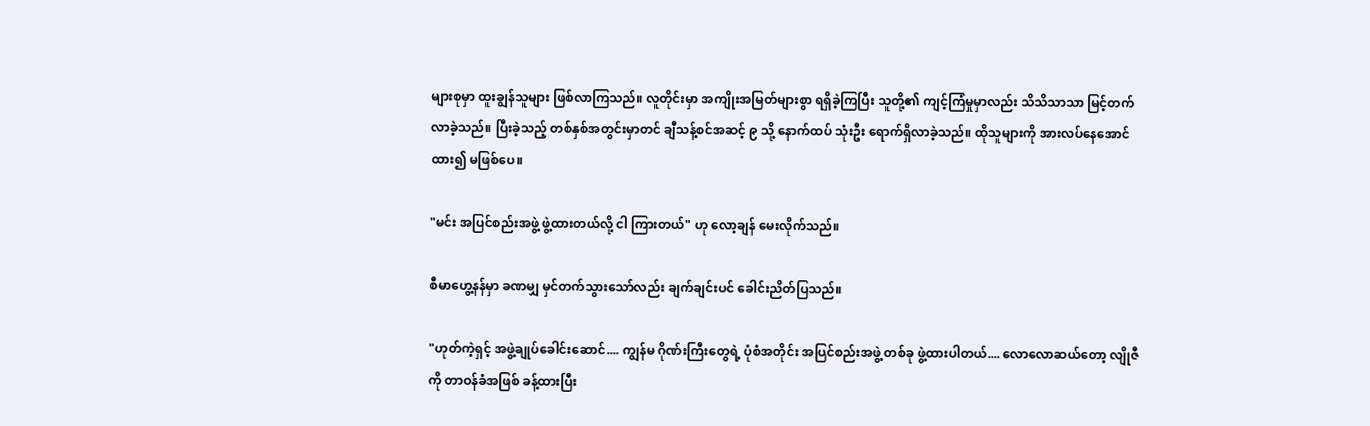များစုမှာ ထူးချွန်သူများ ဖြစ်လာကြသည်။ လူတိုင်းမှာ အကျိုးအမြတ်များစွာ ရရှိခဲ့ကြပြီး သူတို့၏ ကျင့်ကြံမှုမှာလည်း သိသိသာသာ မြင့်တက်လာခဲ့သည်။ ပြီးခဲ့သည့် တစ်နှစ်အတွင်းမှာတင် ချီသန့်စင်အဆင့် ၉ သို့ နောက်ထပ် သုံးဦး ရောက်ရှိလာခဲ့သည်။ ထိုသူများကို အားလပ်နေအောင် ထား၍ မဖြစ်ပေ။

"မင်း အပြင်စည်းအဖွဲ့ ဖွဲ့ထားတယ်လို့ ငါ ကြားတယ်" ဟု လော့ချန် မေးလိုက်သည်။

စီမာဟွေ့နန်မှာ ခဏမျှ မှင်တက်သွားသော်လည်း ချက်ချင်းပင် ခေါင်းညိတ်ပြသည်။

"ဟုတ်ကဲ့ရှင့် အဖွဲ့ချုပ်ခေါင်းဆောင်.... ကျွန်မ ဂိုဏ်းကြီးတွေရဲ့ ပုံစံအတိုင်း အပြင်စည်းအဖွဲ့ တစ်ခု ဖွဲ့ထားပါတယ်.... လောလောဆယ်တော့ လျိုဇီကို တာဝန်ခံအဖြစ် ခန့်ထားပြီး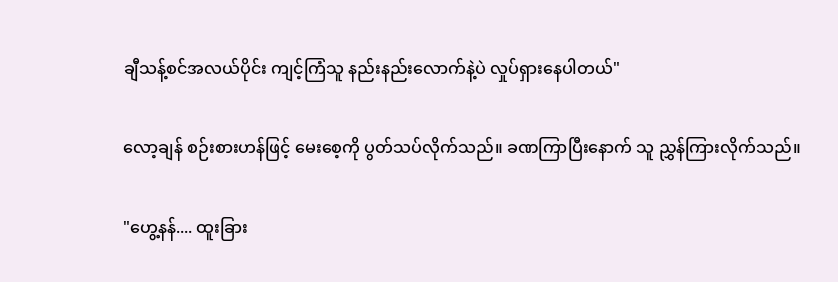ချီသန့်စင်အလယ်ပိုင်း ကျင့်ကြံသူ နည်းနည်းလောက်နဲ့ပဲ လှုပ်ရှားနေပါတယ်"

လော့ချန် စဉ်းစားဟန်ဖြင့် မေးစေ့ကို ပွတ်သပ်လိုက်သည်။ ခဏကြာပြီးနောက် သူ ညွှန်ကြားလိုက်သည်။

"ဟွေ့နန်.... ထူးခြား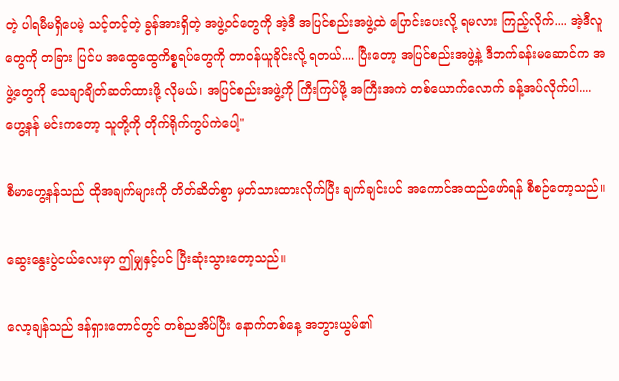တဲ့ ပါရမီမရှိပေမဲ့ သင့်တင့်တဲ့ ခွန်အားရှိတဲ့ အဖွဲ့ဝင်တွေကို အဲ့ဒီ အပြင်စည်းအဖွဲ့ထဲ ပြောင်းပေးလို့ ရမလား ကြည့်လိုက်.... အဲ့ဒီလူတွေကို တခြား ပြင်ပ အထွေထွေကိစ္စရပ်တွေကို တာဝန်ယူခိုင်းလို့ ရတယ်.... ပြီးတော့ အပြင်စည်းအဖွဲ့နဲ့ ဒီဘက်ခန်းမဆောင်က အဖွဲ့တွေကို သေချာချိတ်ဆတ်ထားဖို့ လိုမယ်၊ အပြင်စည်းအဖွဲ့ကို ကြီးကြပ်ဖို့ အကြီးအကဲ တစ်ယောက်လောက် ခန့်အပ်လိုက်ပါ.... ဟွေ့နန် မင်းကတော့ သူတို့ကို တိုက်ရိုက်ကွပ်ကဲပေါ့"

စီမာဟွေ့နန်သည် ထိုအချက်များကို တိတ်ဆိတ်စွာ မှတ်သားထားလိုက်ပြီး ချက်ချင်းပင် အကောင်အထည်ဖော်ရန် စီစဉ်တော့သည်။

ဆွေးနွေးပွဲငယ်လေးမှာ ဤမျှနှင့်ပင် ပြီးဆုံးသွားတော့သည်။

လော့ချန်သည် ဒန်ရှားတောင်တွင် တစ်ညအိပ်ပြီး နောက်တစ်နေ့ အဘွားယွမ်၏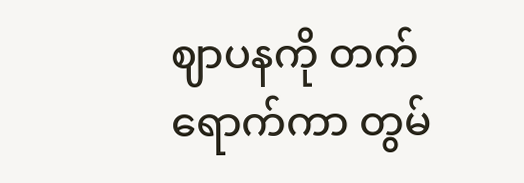ဈာပနကို တက်ရောက်ကာ တွမ်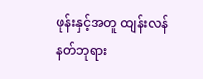ဖုန်းနှင့်အတူ ထျန်းလန်နတ်ဘုရား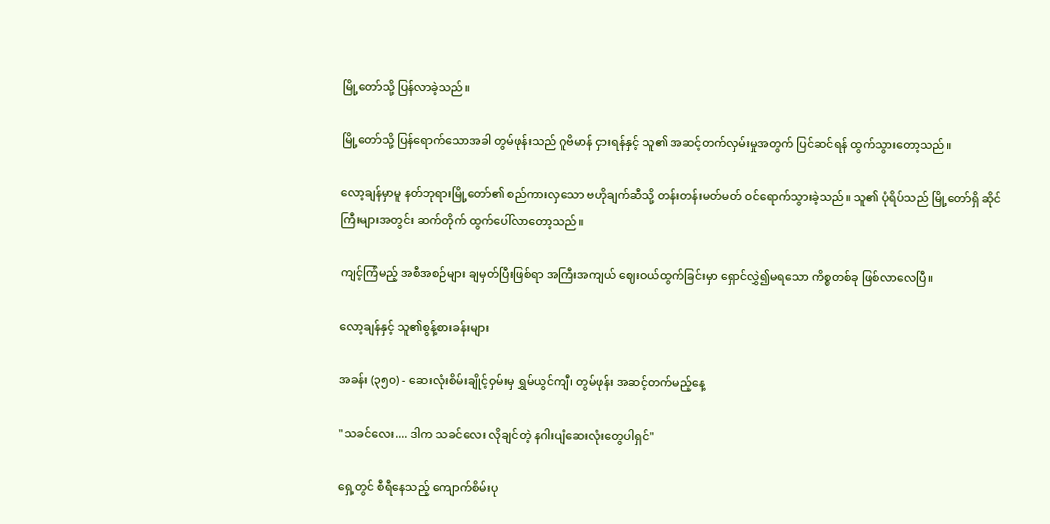မြို့တော်သို့ ပြန်လာခဲ့သည်။

မြို့တော်သို့ ပြန်ရောက်သောအခါ တွမ်ဖုန်းသည် ဂူဗိမာန် ငှားရန်နှင့် သူ၏ အဆင့်တက်လှမ်းမှုအတွက် ပြင်ဆင်ရန် ထွက်သွားတော့သည်။

လော့ချန်မှာမူ နတ်ဘုရားမြို့တော်၏ စည်ကားလှသော ဗဟိုချက်ဆီသို့ တန်းတန်းမတ်မတ် ဝင်ရောက်သွားခဲ့သည်။ သူ၏ ပုံရိပ်သည် မြို့တော်ရှိ ဆိုင်ကြီးများအတွင်း ဆက်တိုက် ထွက်ပေါ်လာတော့သည်။

ကျင့်ကြံမည့် အစီအစဉ်များ ချမှတ်ပြီးဖြစ်ရာ အကြီးအကျယ် ဈေးဝယ်ထွက်ခြင်းမှာ ရှောင်လွှဲ၍မရသော ကိစ္စတစ်ခု ဖြစ်လာလေပြီ။

လော့ချန်နှင့် သူ၏စွန့်စားခန်းများ

အခန်း (၃၅၀) - ဆေးလုံးစိမ်းချိုင့်ဝှမ်းမှ ရွှမ်ယွင်ကျီ၊ တွမ်ဖုန်း အဆင့်တက်မည့်နေ့

"သခင်လေး.... ဒါက သခင်လေး လိုချင်တဲ့ နဂါးပျံဆေးလုံးတွေပါရှင်"

ရှေ့တွင် စီရီနေသည့် ကျောက်စိမ်းပု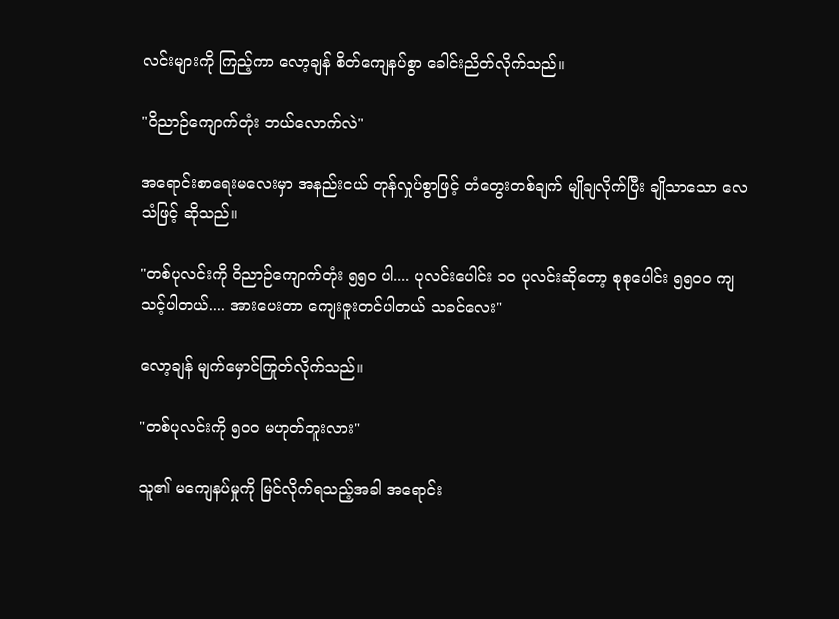လင်းများကို ကြည့်ကာ လော့ချန် စိတ်ကျေနပ်စွာ ခေါင်းညိတ်လိုက်သည်။

"ဝိညာဉ်ကျောက်တုံး ဘယ်လောက်လဲ"

အရောင်းစာရေးမလေးမှာ အနည်းငယ် တုန်လှုပ်စွာဖြင့် တံတွေးတစ်ချက် မျိုချလိုက်ပြီး ချိုသာသော လေသံဖြင့် ဆိုသည်။

"တစ်ပုလင်းကို ဝိညာဉ်ကျောက်တုံး ၅၅၀ ပါ.... ပုလင်းပေါင်း ၁၀ ပုလင်းဆိုတော့ စုစုပေါင်း ၅၅၀၀ ကျသင့်ပါတယ်.... အားပေးတာ ကျေးဇူးတင်ပါတယ် သခင်လေး"

လော့ချန် မျက်မှောင်ကြုတ်လိုက်သည်။

"တစ်ပုလင်းကို ၅၀၀ မဟုတ်ဘူးလား"

သူ၏ မကျေနပ်မှုကို မြင်လိုက်ရသည့်အခါ အရောင်း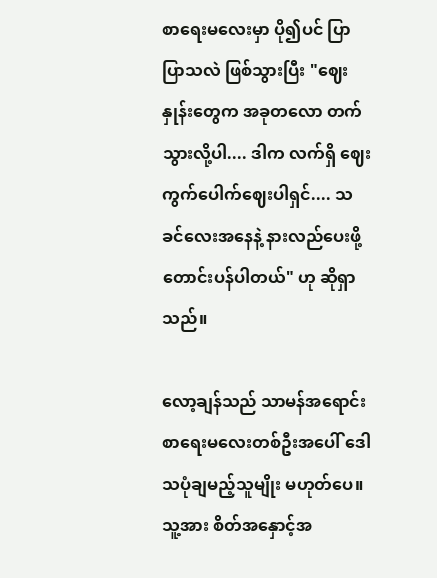စာရေးမလေးမှာ ပို၍ပင် ပြာပြာသလဲ ဖြစ်သွားပြီး "ဈေးနှုန်းတွေက အခုတလော တက်သွားလို့ပါ.... ဒါက လက်ရှိ ဈေးကွက်ပေါက်ဈေးပါရှင်.... သခင်လေးအနေနဲ့ နားလည်ပေးဖို့ တောင်းပန်ပါတယ်" ဟု ဆိုရှာသည်။

လော့ချန်သည် သာမန်အရောင်းစာရေးမလေးတစ်ဦးအပေါ် ဒေါသပုံချမည့်သူမျိုး မဟုတ်ပေ။ သူ့အား စိတ်အနှောင့်အ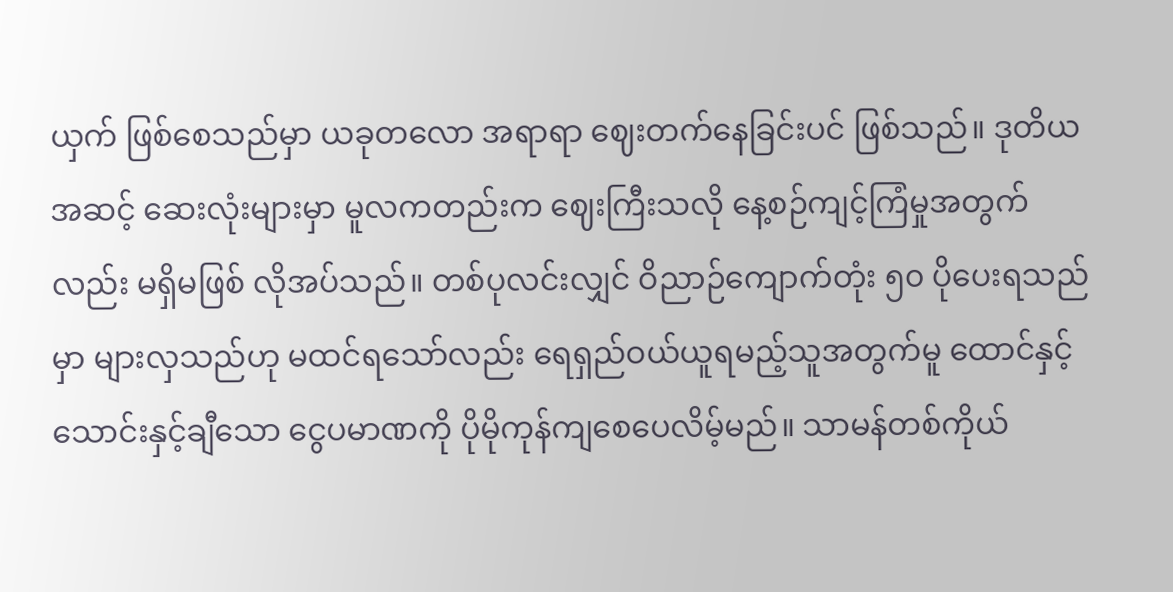ယှက် ဖြစ်စေသည်မှာ ယခုတလော အရာရာ ဈေးတက်နေခြင်းပင် ဖြစ်သည်။ ဒုတိယအဆင့် ဆေးလုံးများမှာ မူလကတည်းက ဈေးကြီးသလို နေ့စဉ်ကျင့်ကြံမှုအတွက်လည်း မရှိမဖြစ် လိုအပ်သည်။ တစ်ပုလင်းလျှင် ဝိညာဉ်ကျောက်တုံး ၅၀ ပိုပေးရသည်မှာ များလှသည်ဟု မထင်ရသော်လည်း ရေရှည်ဝယ်ယူရမည့်သူအတွက်မူ ထောင်နှင့်သောင်းနှင့်ချီသော ငွေပမာဏကို ပိုမိုကုန်ကျစေပေလိမ့်မည်။ သာမန်တစ်ကိုယ်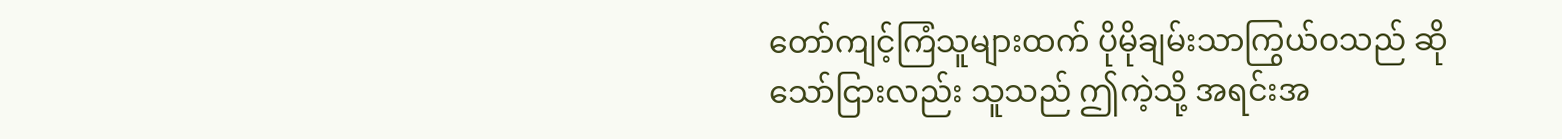တော်ကျင့်ကြံသူများထက် ပိုမိုချမ်းသာကြွယ်ဝသည် ဆိုသော်ငြားလည်း သူသည် ဤကဲ့သို့ အရင်းအ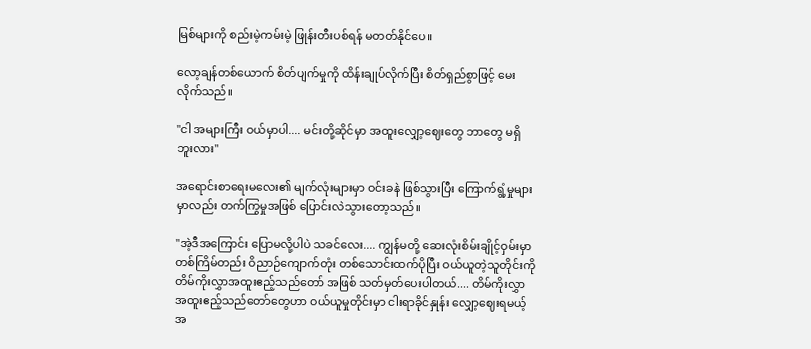မြစ်များကို စည်းမဲ့ကမ်းမဲ့ ဖြုန်းတီးပစ်ရန် မတတ်နိုင်ပေ။

လော့ချန်တစ်ယောက် စိတ်ပျက်မှုကို ထိန်းချုပ်လိုက်ပြီး စိတ်ရှည်စွာဖြင့် မေးလိုက်သည်။

"ငါ အများကြီး ဝယ်မှာပါ.... မင်းတို့ဆိုင်မှာ အထူးလျှော့ဈေးတွေ ဘာတွေ မရှိဘူးလား"

အရောင်းစာရေးမလေး၏ မျက်လုံးများမှာ ဝင်းခနဲ ဖြစ်သွားပြီး ကြောက်ရွံ့မှုများမှာလည်း တက်ကြွမှုအဖြစ် ပြောင်းလဲသွားတော့သည်။

"အဲ့ဒီအကြောင်း ပြောမလို့ပါပဲ သခင်လေး.... ကျွန်မတို့ ဆေးလုံးစိမ်းချိုင့်ဝှမ်းမှာ တစ်ကြိမ်တည်း ဝိညာဉ်ကျောက်တုံး တစ်သောင်းထက်ပိုပြီး ဝယ်ယူတဲ့သူတိုင်းကို တိမ်ကိုးလွှာအထူးဧည့်သည်တော် အဖြစ် သတ်မှတ်ပေးပါတယ်.... တိမ်ကိုးလွှာအထူးဧည့်သည်တော်တွေဟာ ဝယ်ယူမှုတိုင်းမှာ ငါးရာခိုင်နှုန်း လျှော့ဈေးရမယ့်အ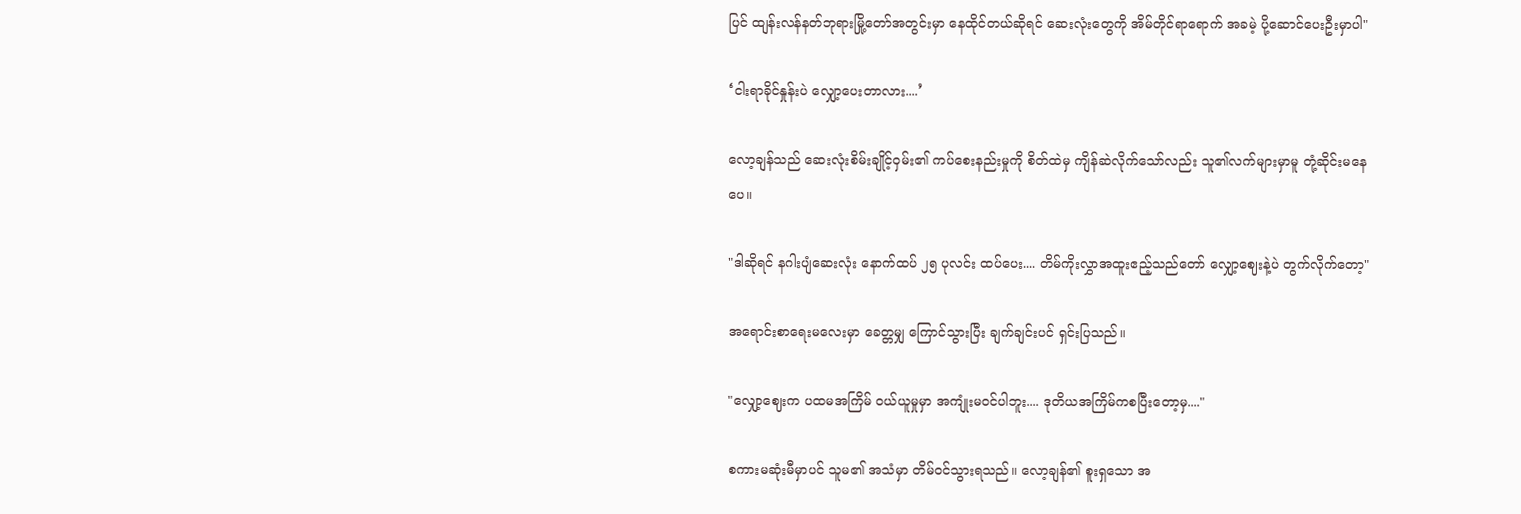ပြင် ထျန်းလန်နတ်ဘုရားမြို့တော်အတွင်းမှာ နေထိုင်တယ်ဆိုရင် ဆေးလုံးတွေကို အိမ်တိုင်ရာရောက် အခမဲ့ ပို့ဆောင်ပေးဦးမှာပါ"

‘ငါးရာခိုင်နှုန်းပဲ လျှော့ပေးတာလား....’

လော့ချန်သည် ဆေးလုံးစိမ်းချိုင့်ဝှမ်း၏ ကပ်စေးနည်းမှုကို စိတ်ထဲမှ ကျိန်ဆဲလိုက်သော်လည်း သူ၏လက်များမှာမူ တုံ့ဆိုင်းမနေပေ။

"ဒါဆိုရင် နဂါးပျံဆေးလုံး နောက်ထပ် ၂၅ ပုလင်း ထပ်ပေး.... တိမ်ကိုးလွှာအထူးဧည့်သည်တော် လျှော့ဈေးနဲ့ပဲ တွက်လိုက်တော့"

အရောင်းစာရေးမလေးမှာ ခေတ္တမျှ ကြောင်သွားပြီး ချက်ချင်းပင် ရှင်းပြသည်။

"လျှော့ဈေးက ပထမအကြိမ် ဝယ်ယူမှုမှာ အကျုံးမဝင်ပါဘူး.... ဒုတိယအကြိမ်ကစပြီးတော့မှ...."

စကားမဆုံးမီမှာပင် သူမ၏ အသံမှာ တိမ်ဝင်သွားရသည်။ လော့ချန်၏ စူးရှသော အ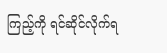ကြည့်ကို ရင်ဆိုင်လိုက်ရ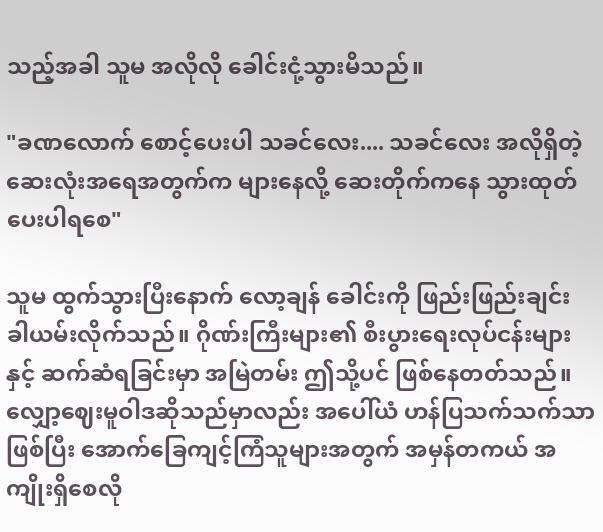သည့်အခါ သူမ အလိုလို ခေါင်းငုံ့သွားမိသည်။

"ခဏလောက် စောင့်ပေးပါ သခင်လေး.... သခင်လေး အလိုရှိတဲ့ ဆေးလုံးအရေအတွက်က များနေလို့ ဆေးတိုက်ကနေ သွားထုတ်ပေးပါရစေ"

သူမ ထွက်သွားပြီးနောက် လော့ချန် ခေါင်းကို ဖြည်းဖြည်းချင်း ခါယမ်းလိုက်သည်။ ဂိုဏ်းကြီးများ၏ စီးပွားရေးလုပ်ငန်းများနှင့် ဆက်ဆံရခြင်းမှာ အမြဲတမ်း ဤသို့ပင် ဖြစ်နေတတ်သည်။ လျှော့ဈေးမူဝါဒဆိုသည်မှာလည်း အပေါ်ယံ ဟန်ပြသက်သက်သာဖြစ်ပြီး အောက်ခြေကျင့်ကြံသူများအတွက် အမှန်တကယ် အကျိုးရှိစေလို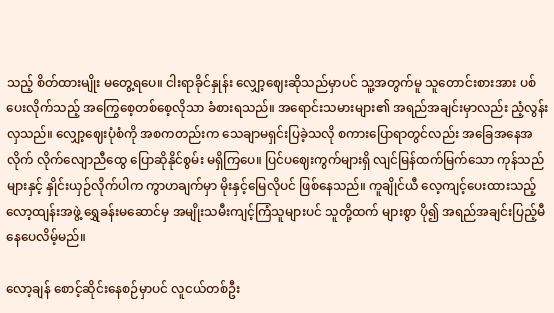သည့် စိတ်ထားမျိုး မတွေ့ရပေ။ ငါးရာခိုင်နှုန်း လျှော့ဈေးဆိုသည်မှာပင် သူ့အတွက်မူ သူတောင်းစားအား ပစ်ပေးလိုက်သည့် အကြွေစေ့တစ်စေ့လိုသာ ခံစားရသည်။ အရောင်းသမားများ၏ အရည်အချင်းမှာလည်း ညံ့လွန်းလှသည်။ လျှော့ဈေးပုံစံကို အစကတည်းက သေချာမရှင်းပြခဲ့သလို စကားပြောရာတွင်လည်း အခြေအနေအလိုက် လိုက်လျောညီထွေ ပြောဆိုနိုင်စွမ်း မရှိကြပေ။ ပြင်ပဈေးကွက်များရှိ လျင်မြန်ထက်မြက်သော ကုန်သည်များနှင့် နှိုင်းယှဉ်လိုက်ပါက ကွာဟချက်မှာ မိုးနှင့်မြေလိုပင် ဖြစ်နေသည်။ ကူချိုင်ယီ လေ့ကျင့်ပေးထားသည့် လော့ထျန်းအဖွဲ့ ရွှေခန်းမဆောင်မှ အမျိုးသမီးကျင့်ကြံသူများပင် သူတို့ထက် များစွာ ပို၍ အရည်အချင်းပြည့်မီနေပေလိမ့်မည်။

လော့ချန် စောင့်ဆိုင်းနေစဉ်မှာပင် လူငယ်တစ်ဦး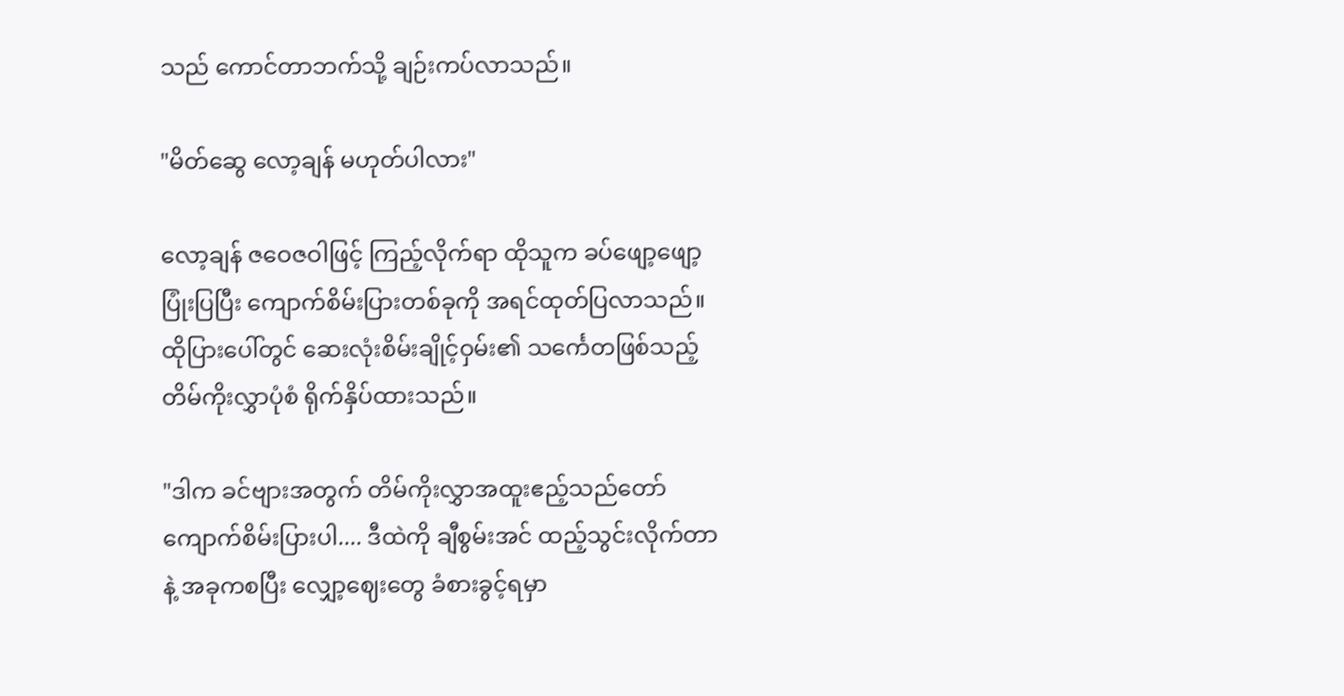သည် ကောင်တာဘက်သို့ ချဉ်းကပ်လာသည်။

"မိတ်ဆွေ လော့ချန် မဟုတ်ပါလား"

လော့ချန် ဇဝေဇဝါဖြင့် ကြည့်လိုက်ရာ ထိုသူက ခပ်ဖျော့ဖျော့ ပြုံးပြပြီး ကျောက်စိမ်းပြားတစ်ခုကို အရင်ထုတ်ပြလာသည်။ ထိုပြားပေါ်တွင် ဆေးလုံးစိမ်းချိုင့်ဝှမ်း၏ သင်္ကေတဖြစ်သည့် တိမ်ကိုးလွှာပုံစံ ရိုက်နှိပ်ထားသည်။

"ဒါက ခင်ဗျားအတွက် တိမ်ကိုးလွှာအထူးဧည့်သည်တော် ကျောက်စိမ်းပြားပါ.... ဒီထဲကို ချီစွမ်းအင် ထည့်သွင်းလိုက်တာနဲ့ အခုကစပြီး လျှော့ဈေးတွေ ခံစားခွင့်ရမှာ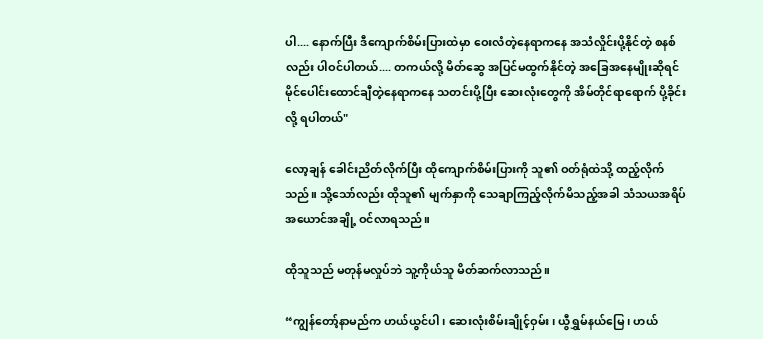ပါ.... နောက်ပြီး ဒီကျောက်စိမ်းပြားထဲမှာ ဝေးလံတဲ့နေရာကနေ အသံလှိုင်းပို့နိုင်တဲ့ စနစ်လည်း ပါဝင်ပါတယ်.... တကယ်လို့ မိတ်ဆွေ အပြင်မထွက်နိုင်တဲ့ အခြေအနေမျိုးဆိုရင် မိုင်ပေါင်းထောင်ချီတဲ့နေရာကနေ သတင်းပို့ပြီး ဆေးလုံးတွေကို အိမ်တိုင်ရာရောက် ပို့ခိုင်းလို့ ရပါတယ်"

လော့ချန် ခေါင်းညိတ်လိုက်ပြီး ထိုကျောက်စိမ်းပြားကို သူ၏ ဝတ်ရုံထဲသို့ ထည့်လိုက်သည်။ သို့သော်လည်း ထိုသူ၏ မျက်နှာကို သေချာကြည့်လိုက်မိသည့်အခါ သံသယအရိပ်အယောင်အချို့ ဝင်လာရသည်။

ထိုသူသည် မတုန်မလှုပ်ဘဲ သူ့ကိုယ်သူ မိတ်ဆက်လာသည်။

“ကျွန်တော့်နာမည်က ဟယ်ယွင်ပါ၊ ဆေးလုံးစိမ်းချိုင့်ဝှမ်း၊ ယွီရွှမ်နယ်မြေ၊ ဟယ်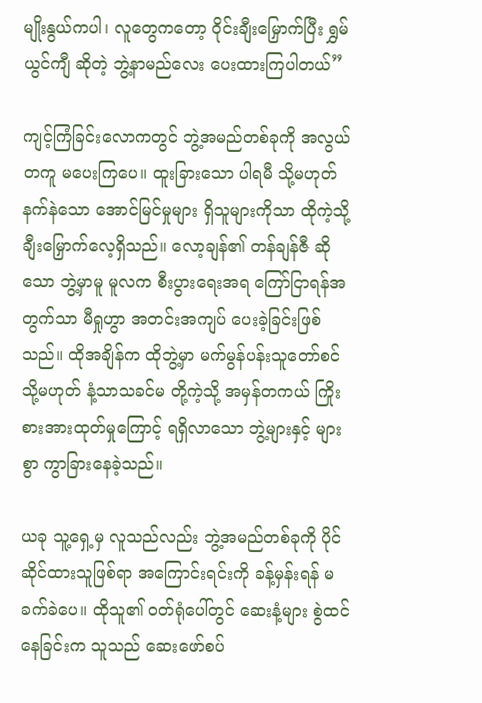မျိုးနွယ်ကပါ၊ လူတွေကတော့ ဝိုင်းချီးမြှောက်ပြီး ရွှမ်ယွင်ကျီ ဆိုတဲ့ ဘွဲ့နာမည်လေး ပေးထားကြပါတယ်”

ကျင့်ကြံခြင်းလောကတွင် ဘွဲ့အမည်တစ်ခုကို အလွယ်တကူ မပေးကြပေ။ ထူးခြားသော ပါရမီ သို့မဟုတ် နက်နဲသော အောင်မြင်မှုများ ရှိသူများကိုသာ ထိုကဲ့သို့ ချီးမြှောက်လေ့ရှိသည်။ လော့ချန်၏ တန်ချန်ဇီ ဆိုသော ဘွဲ့မှာမူ မူလက စီးပွားရေးအရ ကြော်ငြာရန်အတွက်သာ မီရှုဟွာ အတင်းအကျပ် ပေးခဲ့ခြင်းဖြစ်သည်။ ထိုအချိန်က ထိုဘွဲ့မှာ မက်မွန်ပန်းသူတော်စင် သို့မဟုတ် နံ့သာသခင်မ တို့ကဲ့သို့ အမှန်တကယ် ကြိုးစားအားထုတ်မှုကြောင့် ရရှိလာသော ဘွဲ့များနှင့် များစွာ ကွာခြားနေခဲ့သည်။

ယခု သူ့ရှေ့မှ လူသည်လည်း ဘွဲ့အမည်တစ်ခုကို ပိုင်ဆိုင်ထားသူဖြစ်ရာ အကြောင်းရင်းကို ခန့်မှန်းရန် မခက်ခဲပေ။ ထိုသူ၏ ဝတ်ရုံပေါ်တွင် ဆေးနံ့များ စွဲထင်နေခြင်းက သူသည် ဆေးဖော်စပ်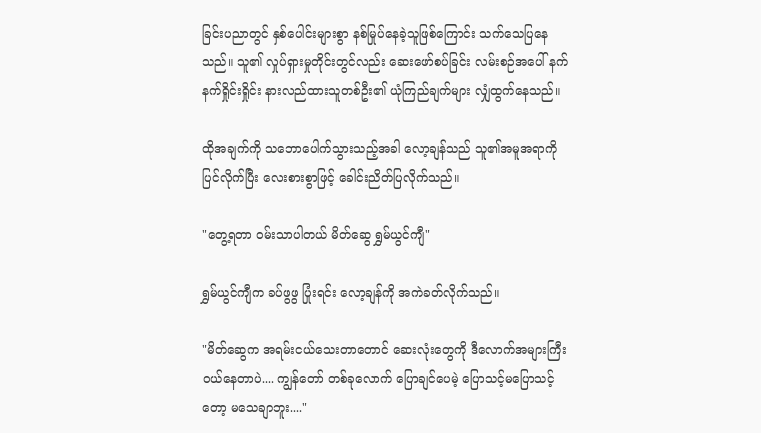ခြင်းပညာတွင် နှစ်ပေါင်းများစွာ နစ်မြုပ်နေခဲ့သူဖြစ်ကြောင်း သက်သေပြနေသည်။ သူ၏ လှုပ်ရှားမှုတိုင်းတွင်လည်း ဆေးဖော်စပ်ခြင်း လမ်းစဉ်အပေါ် နက်နက်ရှိုင်းရှိုင်း နားလည်ထားသူတစ်ဦး၏ ယုံကြည်ချက်များ လျှံထွက်နေသည်။

ထိုအချက်ကို သဘောပေါက်သွားသည့်အခါ လော့ချန်သည် သူ၏အမူအရာကို ပြင်လိုက်ပြီး လေးစားစွာဖြင့် ခေါင်းညိတ်ပြလိုက်သည်။

"တွေ့ရတာ ဝမ်းသာပါတယ် မိတ်ဆွေ ရွှမ်ယွင်ကျီ"

ရွှမ်ယွင်ကျီက ခပ်ဖွဖွ ပြုံးရင်း လော့ချန်ကို အကဲခတ်လိုက်သည်။

"မိတ်ဆွေက အရမ်းငယ်သေးတာတောင် ဆေးလုံးတွေကို ဒီလောက်အများကြီး ဝယ်နေတာပဲ.... ကျွန်တော် တစ်ခုလောက် ပြောချင်ပေမဲ့ ပြောသင့်မပြောသင့်တော့ မသေချာဘူး...."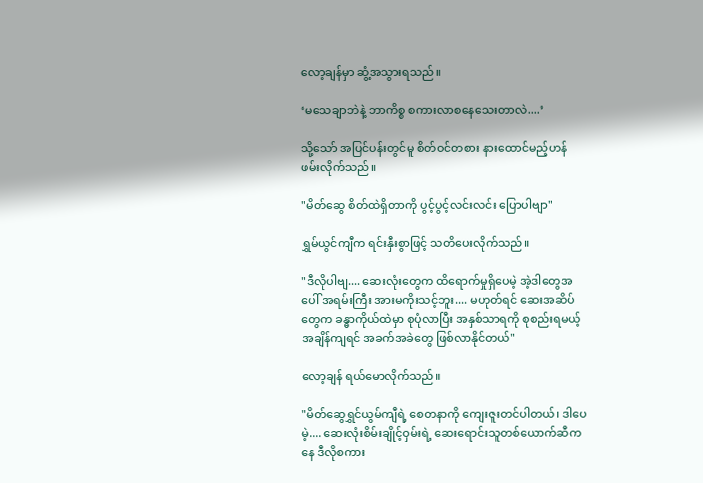လော့ချန်မှာ ဆွံ့အသွားရသည်။

‘မသေချာဘဲနဲ့ ဘာကိစ္စ စကားလာစနေသေးတာလဲ....’

သို့သော် အပြင်ပန်းတွင်မူ စိတ်ဝင်တစား နားထောင်မည့်ဟန် ဖမ်းလိုက်သည်။

"မိတ်ဆွေ စိတ်ထဲရှိတာကို ပွင့်ပွင့်လင်းလင်း ပြောပါဗျာ"

ရွှမ်ယွင်ကျီက ရင်းနှီးစွာဖြင့် သတိပေးလိုက်သည်။

"ဒီလိုပါဗျ.... ဆေးလုံးတွေက ထိရောက်မှုရှိပေမဲ့ အဲ့ဒါတွေအပေါ် အရမ်းကြီး အားမကိုးသင့်ဘူး.... မဟုတ်ရင် ဆေးအဆိပ်တွေက ခန္ဓာကိုယ်ထဲမှာ စုပုံလာပြီး အနှစ်သာရကို စုစည်းရမယ့်အချိန်ကျရင် အခက်အခဲတွေ ဖြစ်လာနိုင်တယ်"

လော့ချန် ရယ်မောလိုက်သည်။

"မိတ်ဆွေရွှင်ယွမ်ကျီရဲ့ စေတနာကို ကျေးဇူးတင်ပါတယ်၊ ဒါပေမဲ့.... ဆေးလုံးစိမ်းချိုင့်ဝှမ်းရဲ့ ဆေးရောင်းသူတစ်ယောက်ဆီကနေ ဒီလိုစကား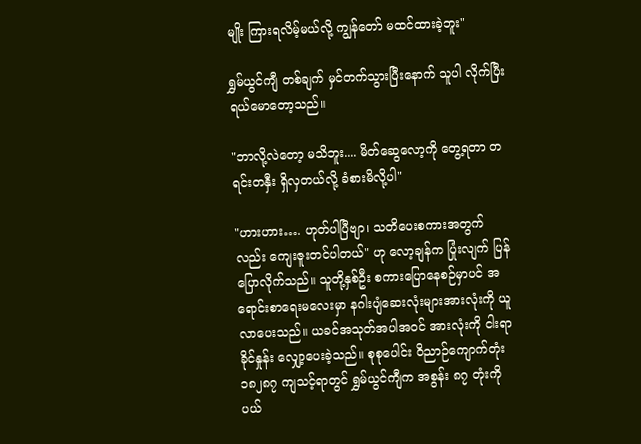မျိုး ကြားရလိမ့်မယ်လို့ ကျွန်တော် မထင်ထားခဲ့ဘူး"

ရွှမ်ယွင်ကျီ တစ်ချက် မှင်တက်သွားပြီးနောက် သူပါ လိုက်ပြီး ရယ်မောတော့သည်။

"ဘာလို့လဲတော့ မသိဘူး.... မိတ်ဆွေလော့ကို တွေ့ရတာ တရင်းတနှီး ရှိလှတယ်လို့ ခံစားမိလို့ပါ"

"ဟားဟား…. ဟုတ်ပါပြီဗျာ၊ သတိပေးစကားအတွက်လည်း ကျေးဇူးတင်ပါတယ်" ဟု လော့ချန်က ပြုံးလျက် ပြန်ပြောလိုက်သည်။ သူတို့နှစ်ဦး စကားပြောနေစဉ်မှာပင် အရောင်းစာရေးမလေးမှာ နဂါးပျံဆေးလုံးများအားလုံးကို ယူလာပေးသည်။ ယခင်အသုတ်အပါအဝင် အားလုံးကို ငါးရာခိုင်နှုန်း လျှော့ပေးခဲ့သည်။ စုစုပေါင်း ဝိညာဉ်ကျောက်တုံး ၁၈၂၈၇ ကျသင့်ရာတွင် ရွှမ်ယွင်ကျီက အစွန်း ၈၇ တုံးကို ပယ်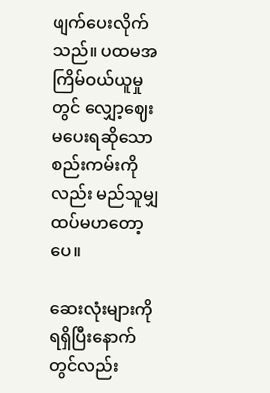ဖျက်ပေးလိုက်သည်။ ပထမအကြိမ်ဝယ်ယူမှုတွင် လျှော့ဈေးမပေးရဆိုသော စည်းကမ်းကိုလည်း မည်သူမျှ ထပ်မဟတော့ပေ။

ဆေးလုံးများကို ရရှိပြီးနောက်တွင်လည်း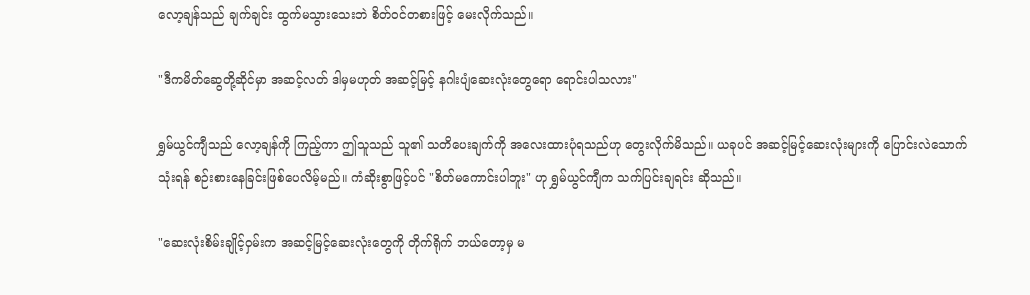လော့ချန်သည် ချက်ချင်း ထွက်မသွားသေးဘဲ စိတ်ဝင်တစားဖြင့် မေးလိုက်သည်။

"ဒီကမိတ်ဆွေတို့ဆိုင်မှာ အဆင့်လတ် ဒါမှမဟုတ် အဆင့်မြင့် နဂါးပျံဆေးလုံးတွေရော ရောင်းပါသလား"

ရွှမ်ယွင်ကျီသည် လော့ချန်ကို ကြည့်ကာ ဤသူသည် သူ၏ သတိပေးချက်ကို အလေးထားပုံရသည်ဟု တွေးလိုက်မိသည်။ ယခုပင် အဆင့်မြင့်ဆေးလုံးများကို ပြောင်းလဲသောက်သုံးရန် စဉ်းစားနေခြင်းဖြစ်ပေလိမ့်မည်။ ကံဆိုးစွာဖြင့်ပင် "စိတ်မကောင်းပါဘူး" ဟု ရွှမ်ယွင်ကျီက သက်ပြင်းချရင်း ဆိုသည်။

"ဆေးလုံးစိမ်းချိုင့်ဝှမ်းက အဆင့်မြင့်ဆေးလုံးတွေကို တိုက်ရိုက် ဘယ်တော့မှ မ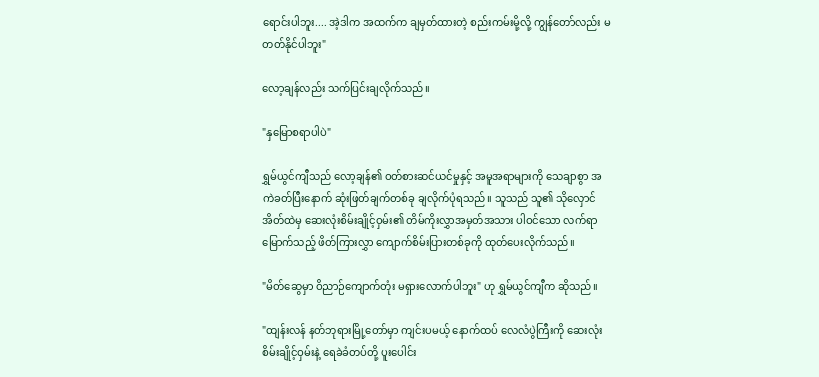ရောင်းပါဘူး.... အဲ့ဒါက အထက်က ချမှတ်ထားတဲ့ စည်းကမ်းမို့လို့ ကျွန်တော်လည်း မတတ်နိုင်ပါဘူး"

လော့ချန်လည်း သက်ပြင်းချလိုက်သည်။

"နှမြောစရာပါပဲ"

ရွှမ်ယွင်ကျီသည် လော့ချန်၏ ဝတ်စားဆင်ယင်မှုနှင့် အမူအရာများကို သေချာစွာ အကဲခတ်ပြီးနောက် ဆုံးဖြတ်ချက်တစ်ခု ချလိုက်ပုံရသည်။ သူသည် သူ၏ သိုလှောင်အိတ်ထဲမှ ဆေးလုံးစိမ်းချိုင့်ဝှမ်း၏ တိမ်ကိုးလွှာအမှတ်အသား ပါဝင်သော လက်ရာမြောက်သည့် ဖိတ်ကြားလွှာ ကျောက်စိမ်းပြားတစ်ခုကို ထုတ်ပေးလိုက်သည်။

"မိတ်ဆွေမှာ ဝိညာဉ်ကျောက်တုံး မရှားလောက်ပါဘူး" ဟု ရွှမ်ယွင်ကျီက ဆိုသည်။

"ထျန်းလန် နတ်ဘုရားမြို့တော်မှာ ကျင်းပမယ့် နောက်ထပ် လေလံပွဲကြီးကို ဆေးလုံးစိမ်းချိုင့်ဝှမ်းနဲ့ ရေခဲခံတပ်တို့ ပူးပေါင်း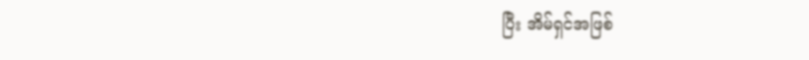ပြီး အိမ်ရှင်အဖြစ်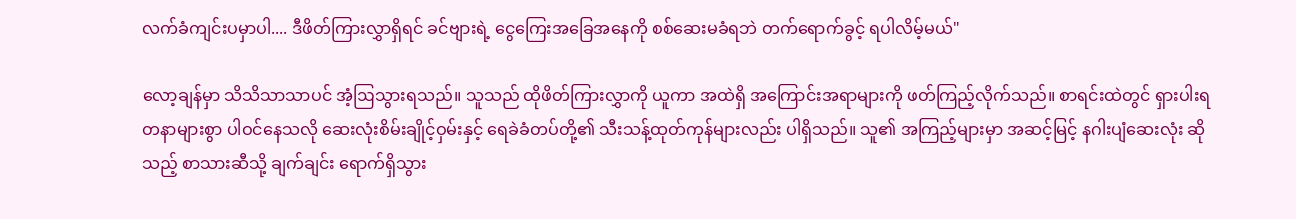လက်ခံကျင်းပမှာပါ.... ဒီဖိတ်ကြားလွှာရှိရင် ခင်ဗျားရဲ့ ငွေကြေးအခြေအနေကို စစ်ဆေးမခံရဘဲ တက်ရောက်ခွင့် ရပါလိမ့်မယ်"

လော့ချန်မှာ သိသိသာသာပင် အံ့ဩသွားရသည်။ သူသည် ထိုဖိတ်ကြားလွှာကို ယူကာ အထဲရှိ အကြောင်းအရာများကို ဖတ်ကြည့်လိုက်သည်။ စာရင်းထဲတွင် ရှားပါးရတနာများစွာ ပါဝင်နေသလို ဆေးလုံးစိမ်းချိုင့်ဝှမ်းနှင့် ရေခဲခံတပ်တို့၏ သီးသန့်ထုတ်ကုန်များလည်း ပါရှိသည်။ သူ၏ အကြည့်များမှာ အဆင့်မြင့် နဂါးပျံဆေးလုံး ဆိုသည့် စာသားဆီသို့ ချက်ချင်း ရောက်ရှိသွား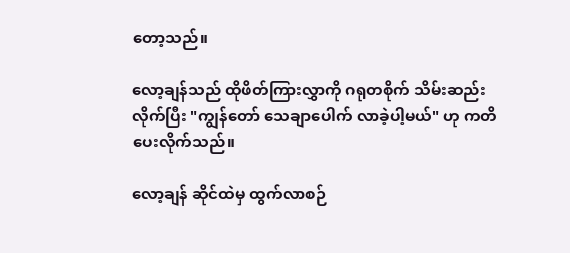တော့သည်။

လော့ချန်သည် ထိုဖိတ်ကြားလွှာကို ဂရုတစိုက် သိမ်းဆည်းလိုက်ပြီး "ကျွန်တော် သေချာပေါက် လာခဲ့ပါ့မယ်" ဟု ကတိပေးလိုက်သည်။

လော့ချန် ဆိုင်ထဲမှ ထွက်လာစဉ်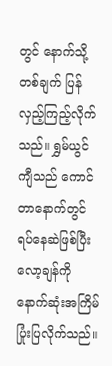တွင် နောက်သို့ တစ်ချက် ပြန်လှည့်ကြည့်လိုက်သည်။ ရွှမ်ယွင်ကျီသည် ကောင်တာနောက်တွင် ရပ်နေဆဲဖြစ်ပြီး လော့ချန်ကို နောက်ဆုံးအကြိမ် ပြုံးပြလိုက်သည်။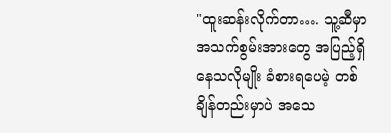"ထူးဆန်းလိုက်တာ…. သူ့ဆီမှာ အသက်စွမ်းအားတွေ အပြည့်ရှိနေသလိုမျိုး ခံစားရပေမဲ့ တစ်ချိန်တည်းမှာပဲ အသေ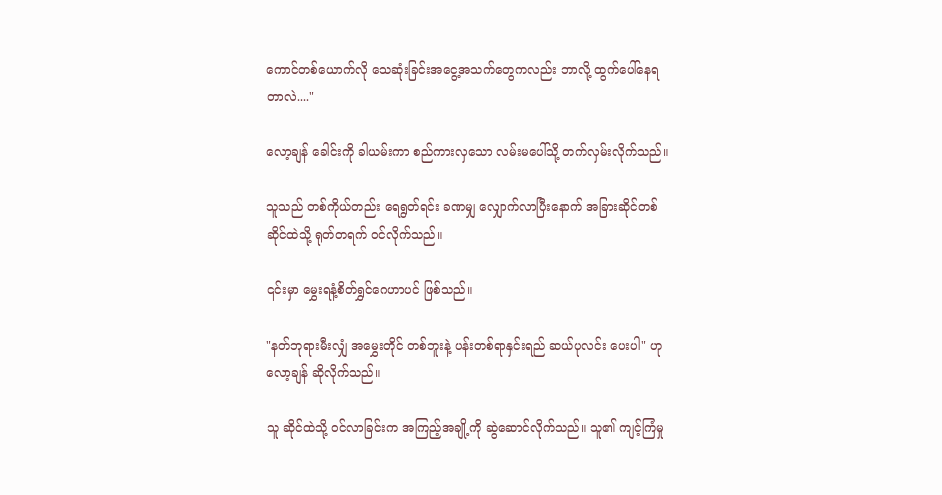ကောင်တစ်ယောက်လို သေဆုံးခြင်းအငွေ့အသက်တွေကလည်း ဘာလို့ ထွက်ပေါ်နေရတာလဲ...."

လော့ချန် ခေါင်းကို ခါယမ်းကာ စည်ကားလှသော လမ်းမပေါ်သို့ တက်လှမ်းလိုက်သည်။

သူသည် တစ်ကိုယ်တည်း ရေရွတ်ရင်း ခဏမျှ လျှောက်လာပြီးနောက် အခြားဆိုင်တစ်ဆိုင်ထဲသို့ ရုတ်တရက် ဝင်လိုက်သည်။

၎င်းမှာ မွှေးရနံ့စိတ်ရွှင်ဂေဟာပင် ဖြစ်သည်။

"နတ်ဘုရားမီးလျှံ အမွှေးတိုင် တစ်ဘူးနဲ့ ပန်းတစ်ရာနှင်းရည် ဆယ်ပုလင်း ပေးပါ" ဟု လော့ချန် ဆိုလိုက်သည်။

သူ ဆိုင်ထဲသို့ ဝင်လာခြင်းက အကြည့်အချို့ကို ဆွဲဆောင်လိုက်သည်။ သူ၏ ကျင့်ကြံမှု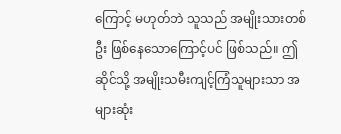ကြောင့် မဟုတ်ဘဲ သူသည် အမျိုးသားတစ်ဦး ဖြစ်နေသောကြောင့်ပင် ဖြစ်သည်။ ဤဆိုင်သို့ အမျိုးသမီးကျင့်ကြံသူများသာ အများဆုံး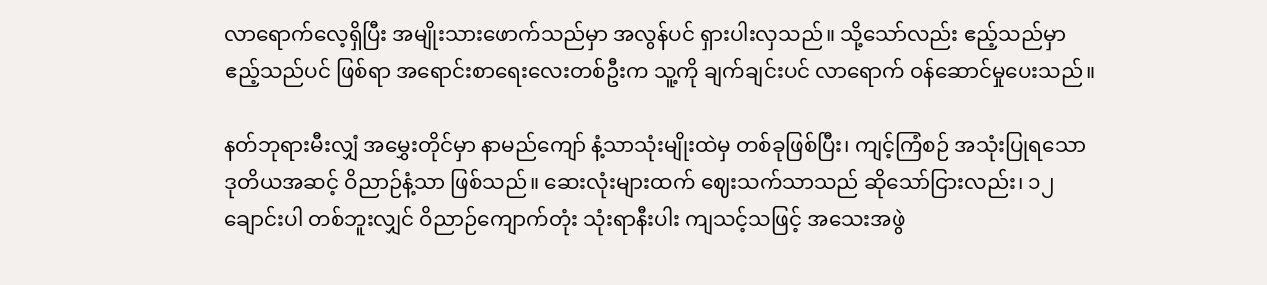လာရောက်လေ့ရှိပြီး အမျိုးသားဖောက်သည်မှာ အလွန်ပင် ရှားပါးလှသည်။ သို့သော်လည်း ဧည့်သည်မှာ ဧည့်သည်ပင် ဖြစ်ရာ အရောင်းစာရေးလေးတစ်ဦးက သူ့ကို ချက်ချင်းပင် လာရောက် ဝန်ဆောင်မှုပေးသည်။

နတ်ဘုရားမီးလျှံ အမွှေးတိုင်မှာ နာမည်ကျော် နံ့သာသုံးမျိုးထဲမှ တစ်ခုဖြစ်ပြီး၊ ကျင့်ကြံစဉ် အသုံးပြုရသော ဒုတိယအဆင့် ဝိညာဉ်နံ့သာ ဖြစ်သည်။ ဆေးလုံးများထက် ဈေးသက်သာသည် ဆိုသော်ငြားလည်း၊ ၁၂ ချောင်းပါ တစ်ဘူးလျှင် ဝိညာဉ်ကျောက်တုံး သုံးရာနီးပါး ကျသင့်သဖြင့် အသေးအဖွဲ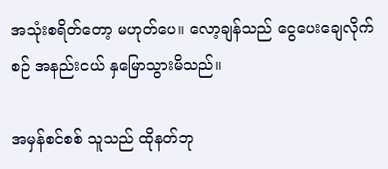အသုံးစရိတ်တော့ မဟုတ်ပေ။ လော့ချန်သည် ငွေပေးချေလိုက်စဉ် အနည်းငယ် နှမြောသွားမိသည်။

အမှန်စင်စစ် သူသည် ထိုနတ်ဘု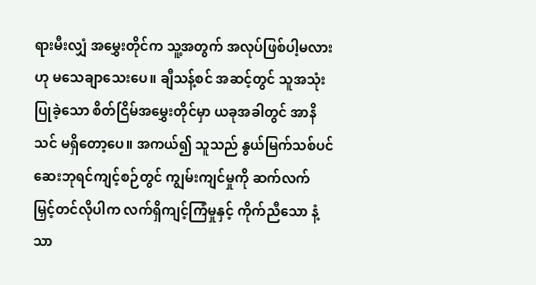ရားမီးလျှံ အမွှေးတိုင်က သူ့အတွက် အလုပ်ဖြစ်ပါ့မလားဟု မသေချာသေးပေ။ ချီသန့်စင် အဆင့်တွင် သူအသုံးပြုခဲ့သော စိတ်ငြိမ်အမွှေးတိုင်မှာ ယခုအခါတွင် အာနိသင် မရှိတော့ပေ။ အကယ်၍ သူသည် နွယ်မြက်သစ်ပင်ဆေးဘုရင်ကျင့်စဉ်တွင် ကျွမ်းကျင်မှုကို ဆက်လက် မြှင့်တင်လိုပါက လက်ရှိကျင့်ကြံမှုနှင့် ကိုက်ညီသော နံ့သာ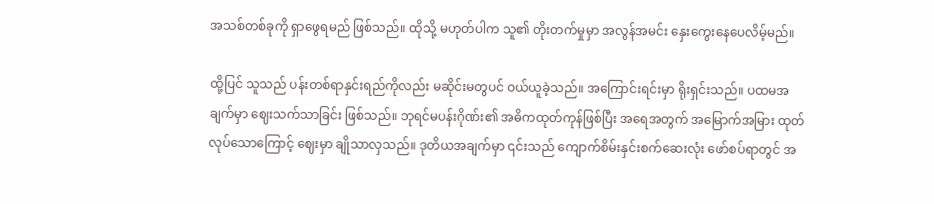အသစ်တစ်ခုကို ရှာဖွေရမည် ဖြစ်သည်။ ထိုသို့ မဟုတ်ပါက သူ၏ တိုးတက်မှုမှာ အလွန်အမင်း နှေးကွေးနေပေလိမ့်မည်။

ထို့ပြင် သူသည် ပန်းတစ်ရာနှင်းရည်ကိုလည်း မဆိုင်းမတွပင် ဝယ်ယူခဲ့သည်။ အကြောင်းရင်းမှာ ရိုးရှင်းသည်။ ပထမအချက်မှာ ဈေးသက်သာခြင်း ဖြစ်သည်။ ဘုရင်မပန်းဂိုဏ်း၏ အဓိကထုတ်ကုန်ဖြစ်ပြီး အရေအတွက် အမြောက်အမြား ထုတ်လုပ်သောကြောင့် ဈေးမှာ ချိုသာလှသည်။ ဒုတိယအချက်မှာ ၎င်းသည် ကျောက်စိမ်းနှင်းစက်ဆေးလုံး ဖော်စပ်ရာတွင် အ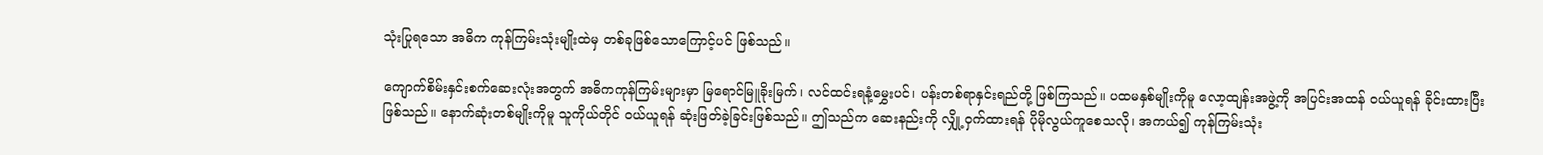သုံးပြုရသော အဓိက ကုန်ကြမ်းသုံးမျိုးထဲမှ တစ်ခုဖြစ်သောကြောင့်ပင် ဖြစ်သည်။

ကျောက်စိမ်းနှင်းစက်ဆေးလုံးအတွက် အဓိကကုန်ကြမ်းများမှာ မြရောင်မြူခိုးမြက်၊ လင်ထင်းရနံ့မွှေးပင်၊ ပန်းတစ်ရာနှင်းရည်တို့ ဖြစ်ကြသည်။ ပထမနှစ်မျိုးကိုမူ လော့ထျန်းအဖွဲ့ကို အပြင်းအထန် ဝယ်ယူရန် ခိုင်းထားပြီးဖြစ်သည်။ နောက်ဆုံးတစ်မျိုးကိုမူ သူကိုယ်တိုင် ဝယ်ယူရန် ဆုံးဖြတ်ခဲ့ခြင်းဖြစ်သည်။ ဤသည်က ဆေးနည်းကို လျှို့ဝှက်ထားရန် ပိုမိုလွယ်ကူစေသလို၊ အကယ်၍ ကုန်ကြမ်းသုံး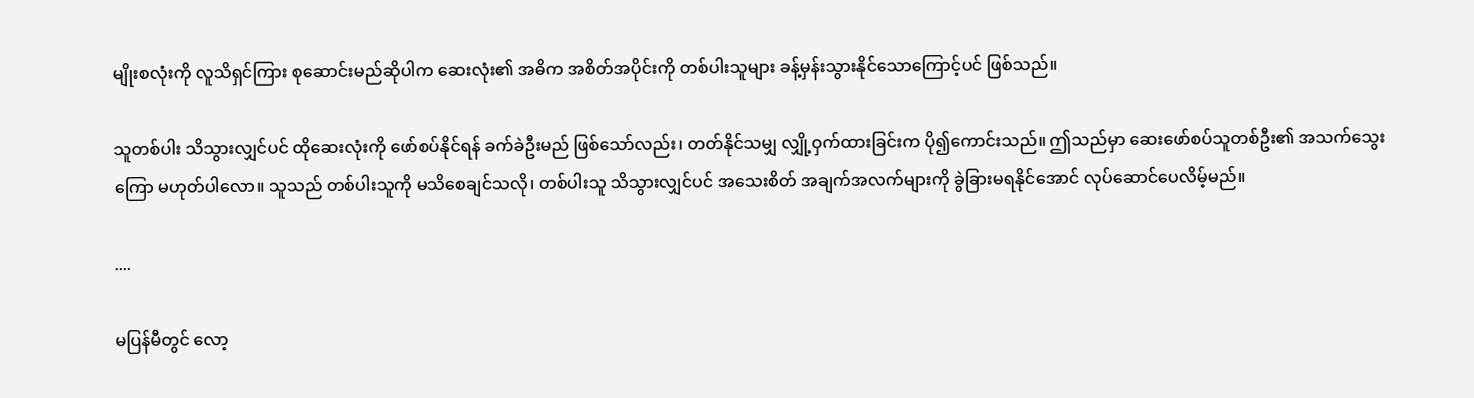မျိုးစလုံးကို လူသိရှင်ကြား စုဆောင်းမည်ဆိုပါက ဆေးလုံး၏ အဓိက အစိတ်အပိုင်းကို တစ်ပါးသူများ ခန့်မှန်းသွားနိုင်သောကြောင့်ပင် ဖြစ်သည်။

သူတစ်ပါး သိသွားလျှင်ပင် ထိုဆေးလုံးကို ဖော်စပ်နိုင်ရန် ခက်ခဲဦးမည် ဖြစ်သော်လည်း၊ တတ်နိုင်သမျှ လျှို့ဝှက်ထားခြင်းက ပို၍ကောင်းသည်။ ဤသည်မှာ ဆေးဖော်စပ်သူတစ်ဦး၏ အသက်သွေးကြော မဟုတ်ပါလော။ သူသည် တစ်ပါးသူကို မသိစေချင်သလို၊ တစ်ပါးသူ သိသွားလျှင်ပင် အသေးစိတ် အချက်အလက်များကို ခွဲခြားမရနိုင်အောင် လုပ်ဆောင်ပေလိမ့်မည်။

....

မပြန်မီတွင် လော့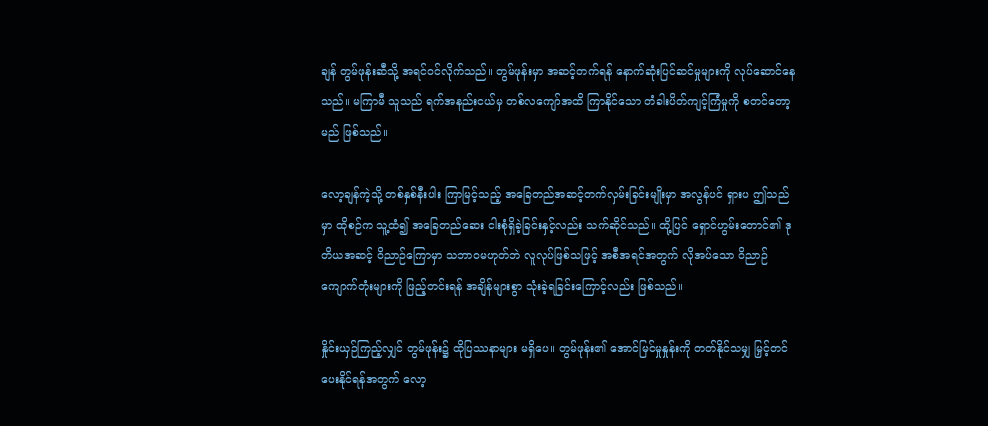ချန် တွမ်ဖုန်းဆီသို့ အရင်ဝင်လိုက်သည်။ တွမ်ဖုန်းမှာ အဆင့်တက်ရန် နောက်ဆုံးပြင်ဆင်မှုများကို လုပ်ဆောင်နေသည်။ မကြာမီ သူသည် ရက်အနည်းငယ်မှ တစ်လကျော်အထိ ကြာနိုင်သော တံခါးပိတ်ကျင့်ကြံမှုကို စတင်တော့မည် ဖြစ်သည်။

လော့ချန်ကဲ့သို့ တစ်နှစ်နီးပါး ကြာမြင့်သည့် အခြေတည်အဆင့်တက်လှမ်းခြင်းမျိုးမှာ အလွန်ပင် ရှားပ ဤသည်မှာ ထိုစဉ်က သူ့ထံ၍ အခြေတည်ဆေး ငါးစုံရှိခဲ့ခြင်းနှင့်လည်း သက်ဆိုင်သည်။ ထို့ပြင် ရှောင်ဟွမ်းတောင်၏ ဒုတိယအဆင့် ဝိညာဉ်ကြောမှာ သဘာဝမဟုတ်ဘဲ လူလုပ်ဖြစ်သဖြင့် အစီအရင်အတွက် လိုအပ်သော ဝိညာဉ်ကျောက်တုံးများကို ဖြည့်တင်းရန် အချိန်များစွာ သုံးခဲ့ရခြင်းကြောင့်လည်း ဖြစ်သည်။

နှိုင်းယှဉ်ကြည့်လျှင် တွမ်ဖုန်း၌ ထိုပြဿနာများ မရှိပေ။ တွမ်ဖုန်း၏ အောင်မြင်မှုနှုန်းကို တတ်နိုင်သမျှ မြှင့်တင်ပေးနိုင်ရန်အတွက် လော့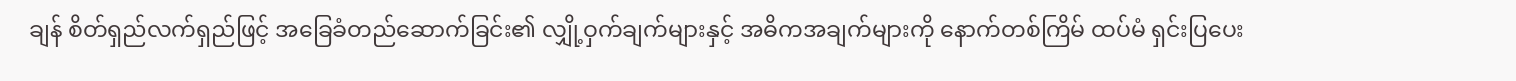ချန် စိတ်ရှည်လက်ရှည်ဖြင့် အခြေခံတည်ဆောက်ခြင်း၏ လျှို့ဝှက်ချက်များနှင့် အဓိကအချက်များကို နောက်တစ်ကြိမ် ထပ်မံ ရှင်းပြပေး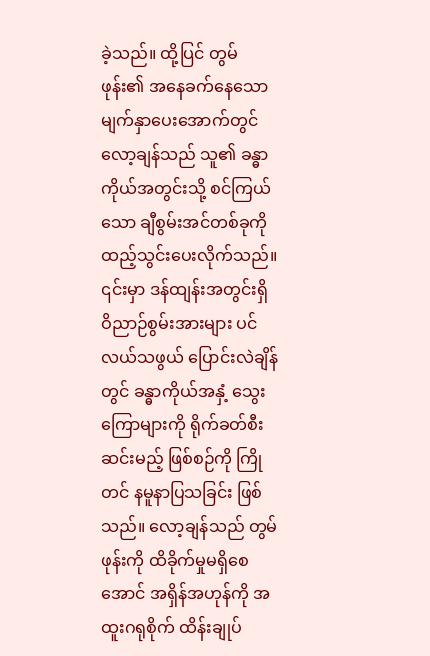ခဲ့သည်။ ထို့ပြင် တွမ်ဖုန်း၏ အနေခက်နေသော မျက်နှာပေးအောက်တွင် လော့ချန်သည် သူ၏ ခန္ဓာကိုယ်အတွင်းသို့ စင်ကြယ်သော ချီစွမ်းအင်တစ်ခုကို ထည့်သွင်းပေးလိုက်သည်။ ၎င်းမှာ ဒန်ထျန်းအတွင်းရှိ ဝိညာဉ်စွမ်းအားများ ပင်လယ်သဖွယ် ပြောင်းလဲချိန်တွင် ခန္ဓာကိုယ်အနှံ့ သွေးကြောများကို ရိုက်ခတ်စီးဆင်းမည့် ဖြစ်စဉ်ကို ကြိုတင် နမူနာပြသခြင်း ဖြစ်သည်။ လော့ချန်သည် တွမ်ဖုန်းကို ထိခိုက်မှုမရှိစေအောင် အရှိန်အဟုန်ကို အထူးဂရုစိုက် ထိန်းချုပ်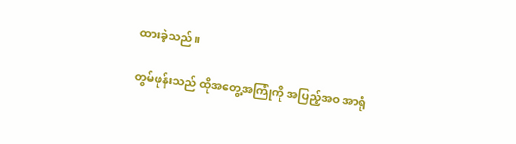ထားခဲ့သည်။

တွမ်ဖုန်းသည် ထိုအတွေ့အကြုံကို အပြည့်အဝ အာရုံ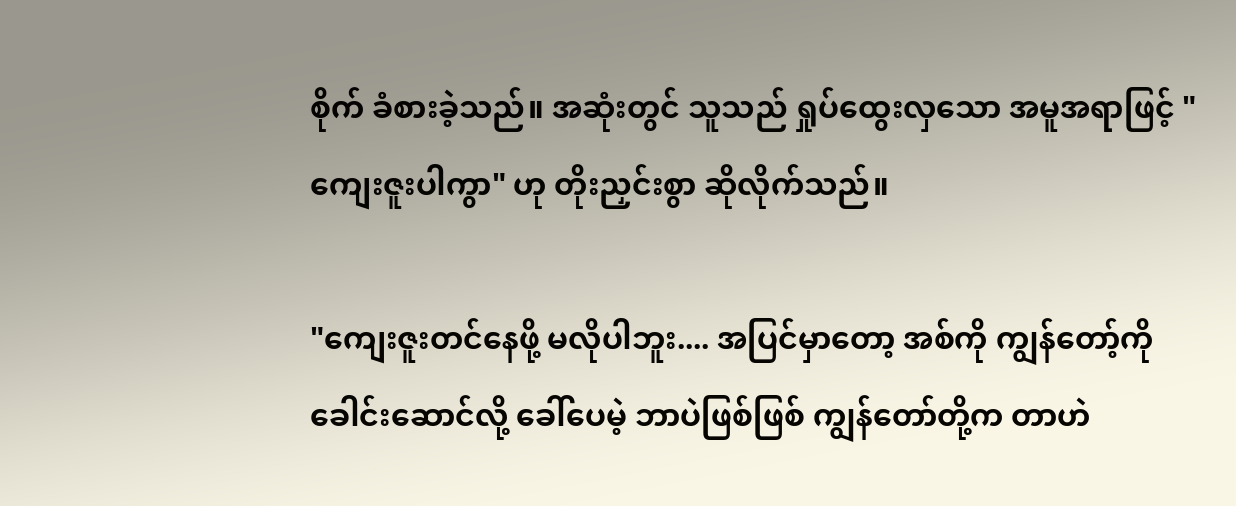စိုက် ခံစားခဲ့သည်။ အဆုံးတွင် သူသည် ရှုပ်ထွေးလှသော အမူအရာဖြင့် "ကျေးဇူးပါကွာ" ဟု တိုးညှင်းစွာ ဆိုလိုက်သည်။

"ကျေးဇူးတင်နေဖို့ မလိုပါဘူး.... အပြင်မှာတော့ အစ်ကို ကျွန်တော့်ကို ခေါင်းဆောင်လို့ ခေါ်ပေမဲ့ ဘာပဲဖြစ်ဖြစ် ကျွန်တော်တို့က တာဟဲ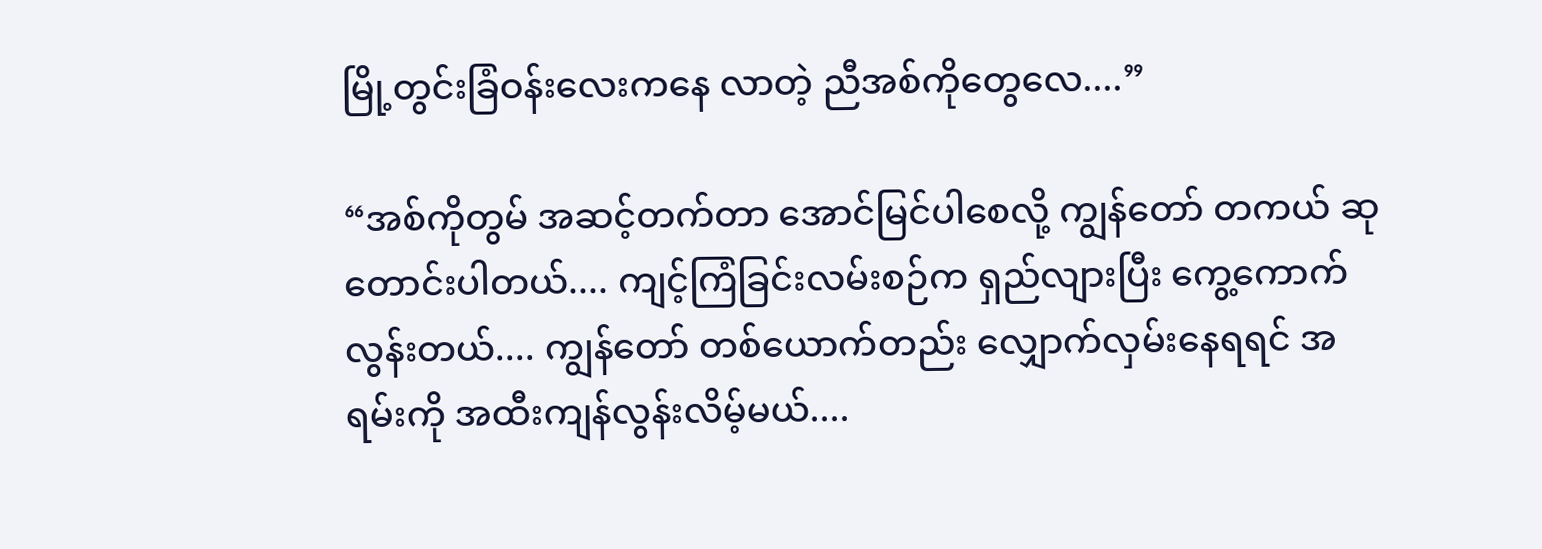မြို့တွင်းခြံဝန်းလေးကနေ လာတဲ့ ညီအစ်ကိုတွေလေ....”

“အစ်ကိုတွမ် အဆင့်တက်တာ အောင်မြင်ပါစေလို့ ကျွန်တော် တကယ် ဆုတောင်းပါတယ်.... ကျင့်ကြံခြင်းလမ်းစဉ်က ရှည်လျားပြီး ကွေ့ကောက်လွန်းတယ်.... ကျွန်တော် တစ်ယောက်တည်း လျှောက်လှမ်းနေရရင် အရမ်းကို အထီးကျန်လွန်းလိမ့်မယ်....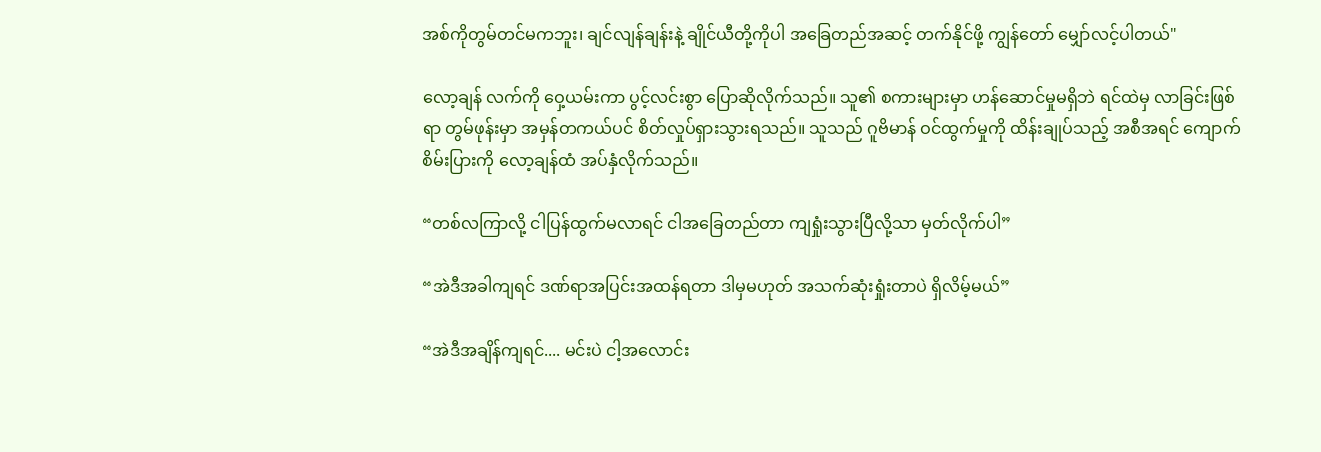အစ်ကိုတွမ်တင်မကဘူး၊ ချင်လျန်ချန်းနဲ့ ချိုင်ယီတို့ကိုပါ အခြေတည်အဆင့် တက်နိုင်ဖို့ ကျွန်တော် မျှော်လင့်ပါတယ်"

လော့ချန် လက်ကို ဝှေ့ယမ်းကာ ပွင့်လင်းစွာ ပြောဆိုလိုက်သည်။ သူ၏ စကားများမှာ ဟန်ဆောင်မှုမရှိဘဲ ရင်ထဲမှ လာခြင်းဖြစ်ရာ တွမ်ဖုန်းမှာ အမှန်တကယ်ပင် စိတ်လှုပ်ရှားသွားရသည်။ သူသည် ဂူဗိမာန် ဝင်ထွက်မှုကို ထိန်းချုပ်သည့် အစီအရင် ကျောက်စိမ်းပြားကို လော့ချန်ထံ အပ်နှံလိုက်သည်။

“တစ်လကြာလို့ ငါပြန်ထွက်မလာရင် ငါအခြေတည်တာ ကျရှုံးသွားပြီလို့သာ မှတ်လိုက်ပါ”

“အဲဒီအခါကျရင် ဒဏ်ရာအပြင်းအထန်ရတာ ဒါမှမဟုတ် အသက်ဆုံးရှုံးတာပဲ ရှိလိမ့်မယ်”

“အဲဒီအချိန်ကျရင်.... မင်းပဲ ငါ့အလောင်း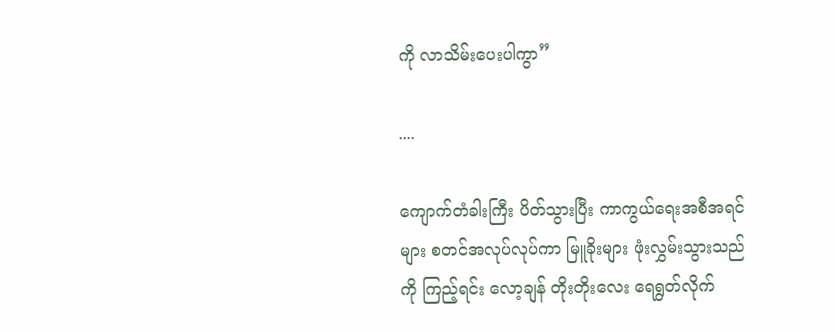ကို လာသိမ်းပေးပါကွာ”

....

ကျောက်တံခါးကြီး ပိတ်သွားပြီး ကာကွယ်ရေးအစီအရင်များ စတင်အလုပ်လုပ်ကာ မြူခိုးများ ဖုံးလွှမ်းသွားသည်ကို ကြည့်ရင်း လော့ချန် တိုးတိုးလေး ရေရွတ်လိုက်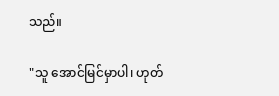သည်။

"သူ အောင်မြင်မှာပါ၊ ဟုတ်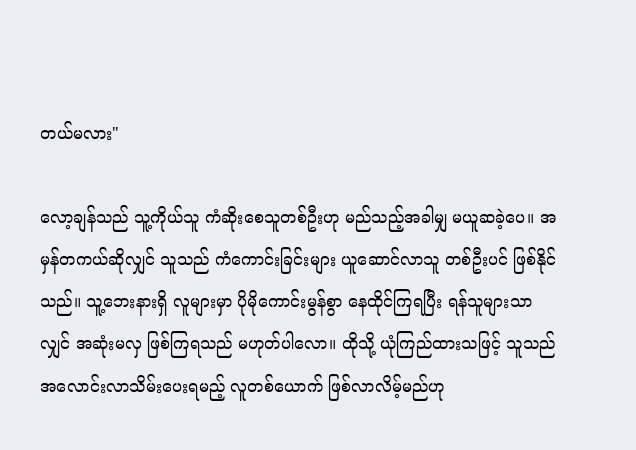တယ်မလား"

လော့ချန်သည် သူ့ကိုယ်သူ ကံဆိုးစေသူတစ်ဦးဟု မည်သည့်အခါမျှ မယူဆခဲ့ပေ။ အမှန်တကယ်ဆိုလျှင် သူသည် ကံကောင်းခြင်းများ ယူဆောင်လာသူ တစ်ဦးပင် ဖြစ်နိုင်သည်။ သူ့ဘေးနားရှိ လူများမှာ ပိုမိုကောင်းမွန်စွာ နေထိုင်ကြရပြီး ရန်သူများသာလျှင် အဆုံးမလှ ဖြစ်ကြရသည် မဟုတ်ပါလော။ ထိုသို့ ယုံကြည်ထားသဖြင့် သူသည် အလောင်းလာသိမ်းပေးရမည့် လူတစ်ယောက် ဖြစ်လာလိမ့်မည်ဟု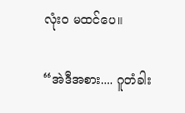လုံးဝ မထင်ပေ။

“အဲဒီအစား.... ဂူတံခါး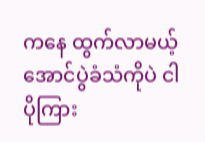ကနေ ထွက်လာမယ့် အောင်ပွဲခံသံကိုပဲ ငါ ပိုကြား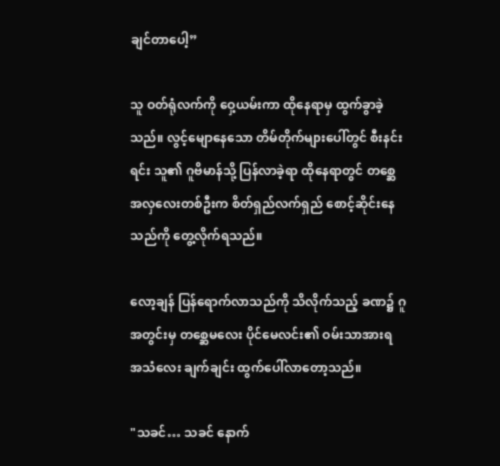ချင်တာပေါ့”

သူ ဝတ်ရုံလက်ကို ဝှေ့ယမ်းကာ ထိုနေရာမှ ထွက်ခွာခဲ့သည်။ လွင့်မျောနေသော တိမ်တိုက်များပေါ်တွင် စီးနင်းရင်း သူ၏ ဂူဗိမာန်သို့ ပြန်လာခဲ့ရာ ထိုနေရာတွင် တစ္ဆေအလှလေးတစ်ဦးက စိတ်ရှည်လက်ရှည် စောင့်ဆိုင်းနေသည်ကို တွေ့လိုက်ရသည်။

လော့ချန် ပြန်ရောက်လာသည်ကို သိလိုက်သည့် ခဏ၌ ဂူအတွင်းမှ တစ္ဆေမလေး ပိုင်မေလင်း၏ ဝမ်းသာအားရ အသံလေး ချက်ချင်း ထွက်ပေါ်လာတော့သည်။

"သခင်… သခင် နောက်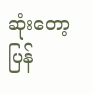ဆုံးတော့ ပြန်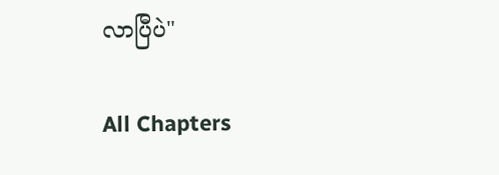လာပြီပဲ"

All Chapters